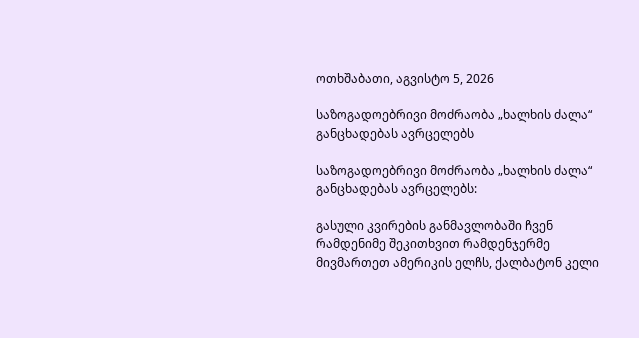ოთხშაბათი, აგვისტო 5, 2026

საზოგადოებრივი მოძრაობა „ხალხის ძალა“ განცხადებას ავრცელებს

საზოგადოებრივი მოძრაობა „ხალხის ძალა“ განცხადებას ავრცელებს:

გასული კვირების განმავლობაში ჩვენ რამდენიმე შეკითხვით რამდენჯერმე მივმართეთ ამერიკის ელჩს, ქალბატონ კელი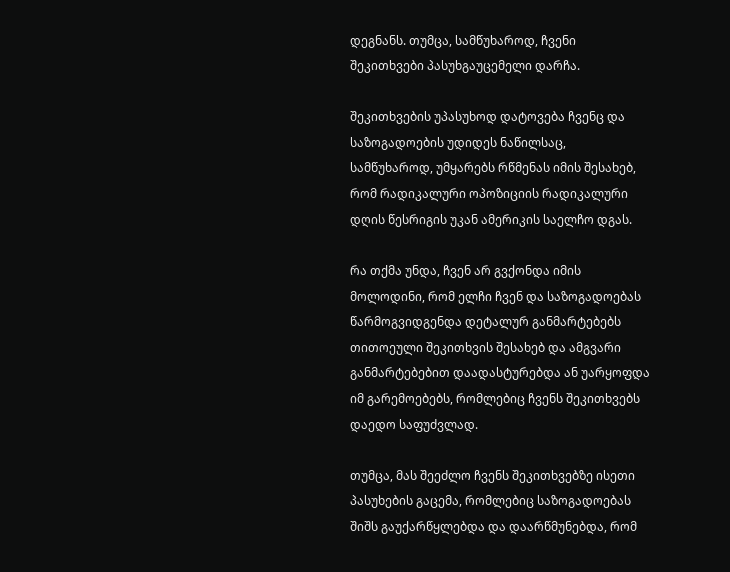დეგნანს. თუმცა, სამწუხაროდ, ჩვენი შეკითხვები პასუხგაუცემელი დარჩა.

შეკითხვების უპასუხოდ დატოვება ჩვენც და საზოგადოების უდიდეს ნაწილსაც, სამწუხაროდ, უმყარებს რწმენას იმის შესახებ, რომ რადიკალური ოპოზიციის რადიკალური დღის წესრიგის უკან ამერიკის საელჩო დგას.

რა თქმა უნდა, ჩვენ არ გვქონდა იმის მოლოდინი, რომ ელჩი ჩვენ და საზოგადოებას წარმოგვიდგენდა დეტალურ განმარტებებს თითოეული შეკითხვის შესახებ და ამგვარი განმარტებებით დაადასტურებდა ან უარყოფდა იმ გარემოებებს, რომლებიც ჩვენს შეკითხვებს დაედო საფუძვლად.

თუმცა, მას შეეძლო ჩვენს შეკითხვებზე ისეთი პასუხების გაცემა, რომლებიც საზოგადოებას შიშს გაუქარწყლებდა და დაარწმუნებდა, რომ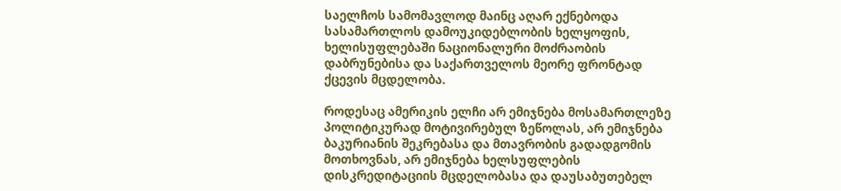საელჩოს სამომავლოდ მაინც აღარ ექნებოდა სასამართლოს დამოუკიდებლობის ხელყოფის, ხელისუფლებაში ნაციონალური მოძრაობის დაბრუნებისა და საქართველოს მეორე ფრონტად ქცევის მცდელობა.

როდესაც ამერიკის ელჩი არ ემიჯნება მოსამართლეზე პოლიტიკურად მოტივირებულ ზეწოლას, არ ემიჯნება ბაკურიანის შეკრებასა და მთავრობის გადადგომის მოთხოვნას, არ ემიჯნება ხელსუფლების დისკრედიტაციის მცდელობასა და დაუსაბუთებელ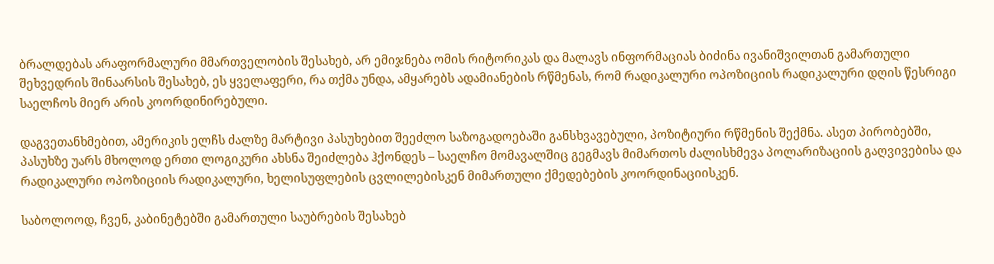ბრალდებას არაფორმალური მმართველობის შესახებ, არ ემიჯნება ომის რიტორიკას და მალავს ინფორმაციას ბიძინა ივანიშვილთან გამართული შეხვედრის შინაარსის შესახებ, ეს ყველაფერი, რა თქმა უნდა, ამყარებს ადამიანების რწმენას, რომ რადიკალური ოპოზიციის რადიკალური დღის წესრიგი საელჩოს მიერ არის კოორდინირებული.

დაგვეთანხმებით, ამერიკის ელჩს ძალზე მარტივი პასუხებით შეეძლო საზოგადოებაში განსხვავებული, პოზიტიური რწმენის შექმნა. ასეთ პირობებში, პასუხზე უარს მხოლოდ ერთი ლოგიკური ახსნა შეიძლება ჰქონდეს – საელჩო მომავალშიც გეგმავს მიმართოს ძალისხმევა პოლარიზაციის გაღვივებისა და რადიკალური ოპოზიციის რადიკალური, ხელისუფლების ცვლილებისკენ მიმართული ქმედებების კოორდინაციისკენ.

საბოლოოდ, ჩვენ, კაბინეტებში გამართული საუბრების შესახებ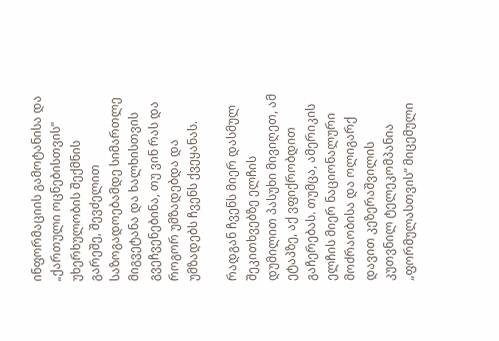ინფორმაციის გამოტანისა და „ქართული ოცნებისთვის“ უხერხულობის შექმნის გარეშე, შევძელით საზოგადოებამდე სიმართლე მიგვეტანა და ხალხისთვის გვეჩვენებინა, თუ ვინ რას და როგორ უმზადებდა და უმზადებს ჩვენს ქვეყანას.

რადგან ჩვენს მიერ დასმულ შეკითხვებზე ელჩის დუმილით პასუხი მივიღეთ, ამ ეტაპზე, აქ ვფიქრობდით გაჩერებას. თუმცა, ამერიკის ელჩის მიერ ნაციონალური მოძრაობისა და ოლიგარქ დავით კეზერაშვილის კუთვნილ ტელეკომპანია „ფორმულასთვის“ მიცემული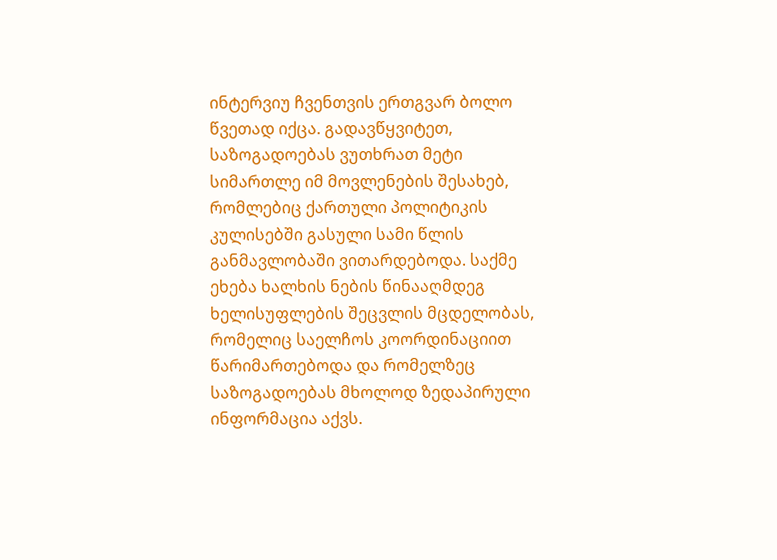ინტერვიუ ჩვენთვის ერთგვარ ბოლო წვეთად იქცა. გადავწყვიტეთ, საზოგადოებას ვუთხრათ მეტი სიმართლე იმ მოვლენების შესახებ, რომლებიც ქართული პოლიტიკის კულისებში გასული სამი წლის განმავლობაში ვითარდებოდა. საქმე ეხება ხალხის ნების წინააღმდეგ ხელისუფლების შეცვლის მცდელობას, რომელიც საელჩოს კოორდინაციით წარიმართებოდა და რომელზეც საზოგადოებას მხოლოდ ზედაპირული ინფორმაცია აქვს.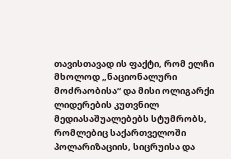თავისთავად ის ფაქტი, რომ ელჩი მხოლოდ „ნაციონალური მოძრაობისა“ და მისი ოლიგარქი ლიდერების კუთვნილ მედიასაშუალებებს სტუმრობს, რომლებიც საქართველოში პოლარიზაციის, სიცრუისა და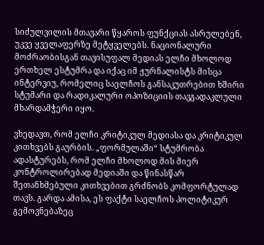სიძულვილის მთავარი წყაროს ფუნქციას ასრულებენ, უკვე ყველაფერზე მეტყველებს. ნაციონალური მოძრაობისგან თავისუფალ მედიას ელჩი მხოლოდ ერთხელ ესტუმრა და იქაც იმ ჟურნალისტს მისცა ინტერვიუ, რომელიც საელჩოს განსაკუთრებით ხშირი სტუმარი და რადიკალური ოპოზიციის თავგადაკლული მხარდამჭერი იყო.

ვხედავთ, რომ ელჩი კრიტიკულ მედიასა და კრიტიკულ კითხვებს გაურბის. „ფორმულაში“ სტუმრობა ადასტურებს, რომ ელჩი მხოლოდ მის მიერ კონტროლირებად მედიაში და წინასწარ შეთანხმებული კითხვებით გრძნობს კომფორტულად თავს. გარდა ამისა, ეს ფაქტი საელჩოს პოლიტიკურ გემოვნებაზეც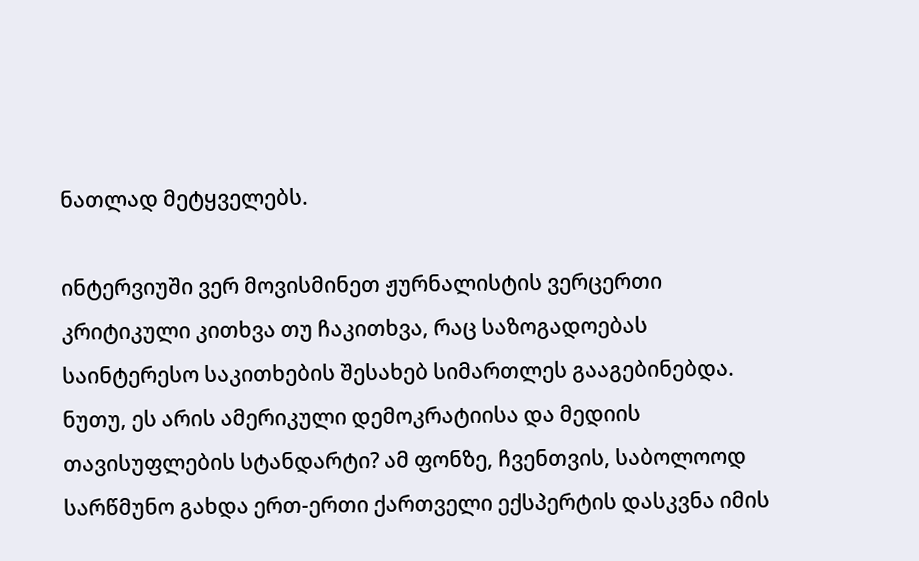ნათლად მეტყველებს.

ინტერვიუში ვერ მოვისმინეთ ჟურნალისტის ვერცერთი კრიტიკული კითხვა თუ ჩაკითხვა, რაც საზოგადოებას საინტერესო საკითხების შესახებ სიმართლეს გააგებინებდა. ნუთუ, ეს არის ამერიკული დემოკრატიისა და მედიის თავისუფლების სტანდარტი? ამ ფონზე, ჩვენთვის, საბოლოოდ სარწმუნო გახდა ერთ-ერთი ქართველი ექსპერტის დასკვნა იმის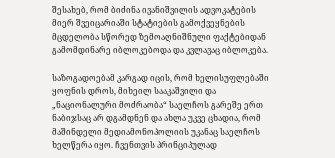შესახებ, რომ ბიძინა ივანიშვილის ადვოკატების მიერ შვეიცარიაში სტატიების გამოქვეყნების მცდელობა სწორედ ზემოაღნიშნული ფაქტებიდან გამომდინარე იბლოკებოდა და კვლავაც იბლოკება.

საზოგადოებამ კარგად იცის, რომ ხელისუფლებაში ყოფნის დროს, მიხეილ სააკაშვილი და „ნაციონალური მოძრაობა“ საელჩოს გარეშე ერთ ნაბიჯსაც არ დგამდნენ და ახლა უკვე ცხადია, რომ მაშინდელი მედიამონოპოლიის უკანაც საელჩოს ხელწერა იყო. ჩვენთვის პრინციპულად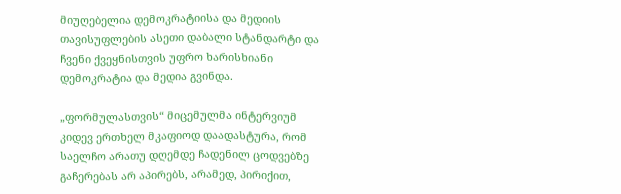მიუღებელია დემოკრატიისა და მედიის თავისუფლების ასეთი დაბალი სტანდარტი და ჩვენი ქვეყნისთვის უფრო ხარისხიანი დემოკრატია და მედია გვინდა.

„ფორმულასთვის“ მიცემულმა ინტერვიუმ კიდევ ერთხელ მკაფიოდ დაადასტურა, რომ საელჩო არათუ დღემდე ჩადენილ ცოდვებზე გაჩერებას არ აპირებს, არამედ, პირიქით,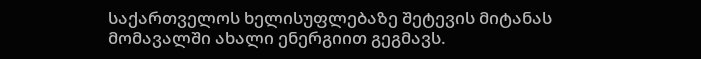საქართველოს ხელისუფლებაზე შეტევის მიტანას მომავალში ახალი ენერგიით გეგმავს.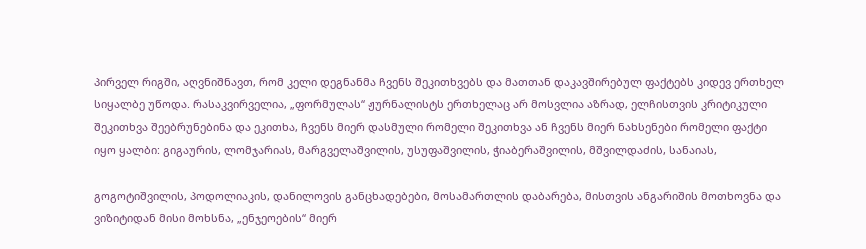პირველ რიგში, აღვნიშნავთ, რომ კელი დეგნანმა ჩვენს შეკითხვებს და მათთან დაკავშირებულ ფაქტებს კიდევ ერთხელ სიყალბე უწოდა. რასაკვირველია, „ფორმულას“ ჟურნალისტს ერთხელაც არ მოსვლია აზრად, ელჩისთვის კრიტიკული შეკითხვა შეებრუნებინა და ეკითხა, ჩვენს მიერ დასმული რომელი შეკითხვა ან ჩვენს მიერ ნახსენები რომელი ფაქტი იყო ყალბი: გიგაურის, ლომჯარიას, მარგველაშვილის, უსუფაშვილის, ჭიაბერაშვილის, მშვილდაძის, სანაიას,

გოგოტიშვილის, პოდოლიაკის, დანილოვის განცხადებები, მოსამართლის დაბარება, მისთვის ანგარიშის მოთხოვნა და ვიზიტიდან მისი მოხსნა, „ენჯეოების“ მიერ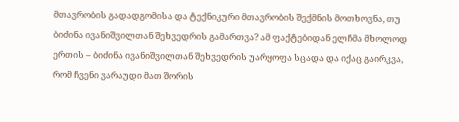მთავრობის გადადგომისა და ტექნიკური მთავრობის შექმნის მოთხოვნა, თუ ბიძინა ივანიშვილთან შეხვედრის გამართვა? ამ ფაქტებიდან ელჩმა მხოლოდ ერთის – ბიძინა ივანიშვილთან შეხვედრის უარყოფა სცადა და იქაც გაირკვა, რომ ჩვენი ვარაუდი მათ შორის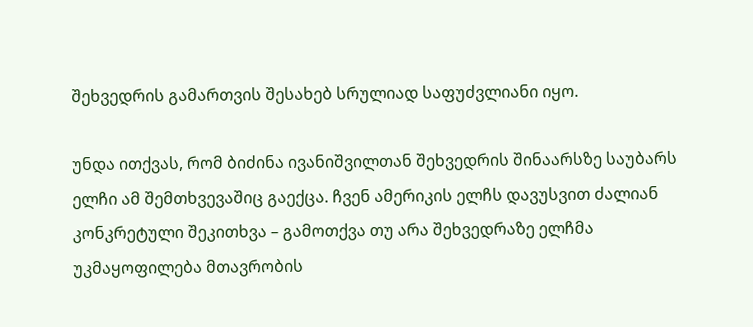შეხვედრის გამართვის შესახებ სრულიად საფუძვლიანი იყო.

უნდა ითქვას, რომ ბიძინა ივანიშვილთან შეხვედრის შინაარსზე საუბარს ელჩი ამ შემთხვევაშიც გაექცა. ჩვენ ამერიკის ელჩს დავუსვით ძალიან კონკრეტული შეკითხვა – გამოთქვა თუ არა შეხვედრაზე ელჩმა უკმაყოფილება მთავრობის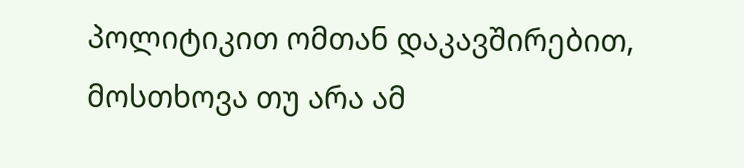პოლიტიკით ომთან დაკავშირებით, მოსთხოვა თუ არა ამ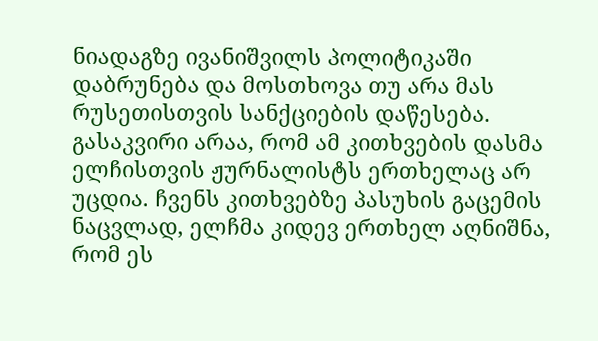ნიადაგზე ივანიშვილს პოლიტიკაში დაბრუნება და მოსთხოვა თუ არა მას რუსეთისთვის სანქციების დაწესება. გასაკვირი არაა, რომ ამ კითხვების დასმა ელჩისთვის ჟურნალისტს ერთხელაც არ უცდია. ჩვენს კითხვებზე პასუხის გაცემის ნაცვლად, ელჩმა კიდევ ერთხელ აღნიშნა, რომ ეს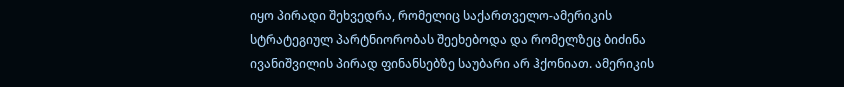იყო პირადი შეხვედრა, რომელიც საქართველო-ამერიკის სტრატეგიულ პარტნიორობას შეეხებოდა და რომელზეც ბიძინა ივანიშვილის პირად ფინანსებზე საუბარი არ ჰქონიათ. ამერიკის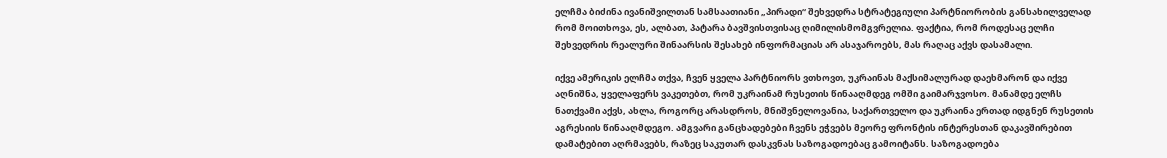ელჩმა ბიძინა ივანიშვილთან სამსაათიანი „პირადი“ შეხვედრა სტრატეგიული პარტნიორობის განსახილველად რომ მოითხოვა, ეს, ალბათ, პატარა ბავშვისთვისაც ღიმილისმომგვრელია. ფაქტია, რომ როდესაც ელჩი შეხვედრის რეალური შინაარსის შესახებ ინფორმაციას არ ასაჯაროებს, მას რაღაც აქვს დასამალი.

იქვე ამერიკის ელჩმა თქვა, ჩვენ ყველა პარტნიორს ვთხოვთ, უკრაინას მაქსიმალურად დაეხმარონ და იქვე აღნიშნა, ყველაფერს ვაკეთებთ, რომ უკრაინამ რუსეთის წინააღმდეგ ომში გაიმარჯვოსო. მანამდე ელჩს ნათქვამი აქვს, ახლა, როგორც არასდროს, მნიშვნელოვანია, საქართველო და უკრაინა ერთად იდგნენ რუსეთის აგრესიის წინააღმდეგო. ამგვარი განცხადებები ჩვენს ეჭვებს მეორე ფრონტის ინტერესთან დაკავშირებით დამატებით აღრმავებს, რაზეც საკუთარ დასკვნას საზოგადოებაც გამოიტანს. საზოგადოება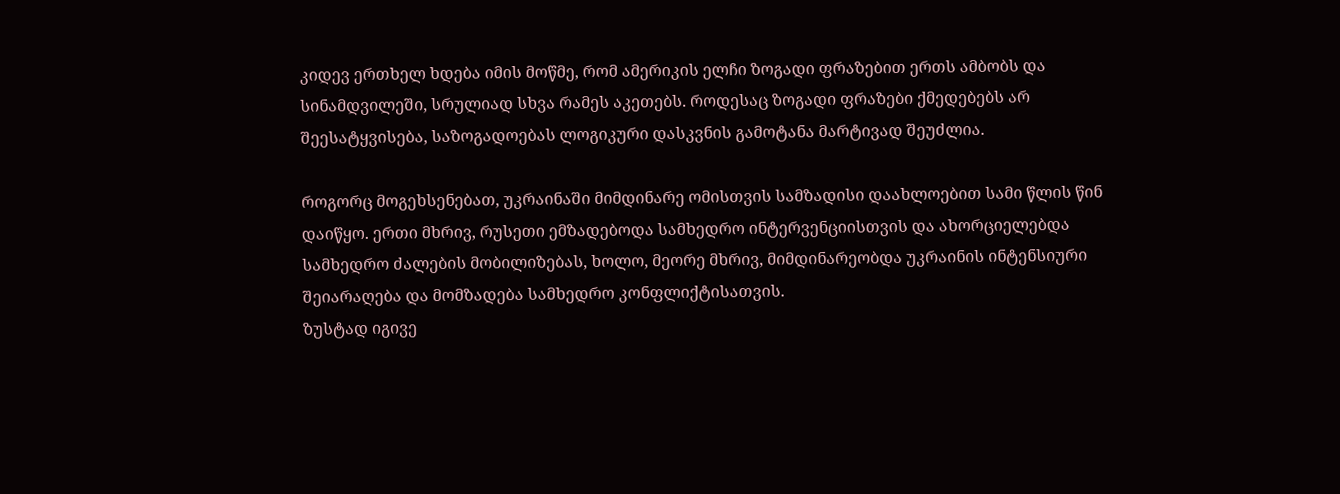კიდევ ერთხელ ხდება იმის მოწმე, რომ ამერიკის ელჩი ზოგადი ფრაზებით ერთს ამბობს და სინამდვილეში, სრულიად სხვა რამეს აკეთებს. როდესაც ზოგადი ფრაზები ქმედებებს არ შეესატყვისება, საზოგადოებას ლოგიკური დასკვნის გამოტანა მარტივად შეუძლია.

როგორც მოგეხსენებათ, უკრაინაში მიმდინარე ომისთვის სამზადისი დაახლოებით სამი წლის წინ დაიწყო. ერთი მხრივ, რუსეთი ემზადებოდა სამხედრო ინტერვენციისთვის და ახორციელებდა სამხედრო ძალების მობილიზებას, ხოლო, მეორე მხრივ, მიმდინარეობდა უკრაინის ინტენსიური შეიარაღება და მომზადება სამხედრო კონფლიქტისათვის.
ზუსტად იგივე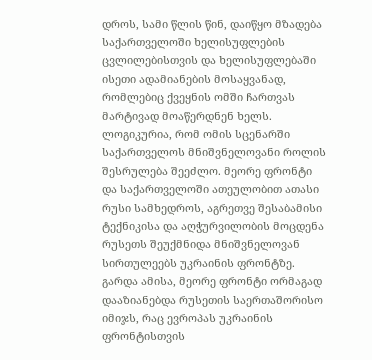დროს, სამი წლის წინ, დაიწყო მზადება საქართველოში ხელისუფლების ცვლილებისთვის და ხელისუფლებაში ისეთი ადამიანების მოსაყვანად, რომლებიც ქვეყნის ომში ჩართვას მარტივად მოაწერდნენ ხელს. ლოგიკურია, რომ ომის სცენარში საქართველოს მნიშვნელოვანი როლის შესრულება შეეძლო. მეორე ფრონტი და საქართველოში ათეულობით ათასი რუსი სამხედროს, აგრეთვე შესაბამისი ტექნიკისა და აღჭურვილობის მოცდენა რუსეთს შეუქმნიდა მნიშვნელოვან სირთულეებს უკრაინის ფრონტზე. გარდა ამისა, მეორე ფრონტი ორმაგად დააზიანებდა რუსეთის საერთაშორისო იმიჯს, რაც ევროპას უკრაინის ფრონტისთვის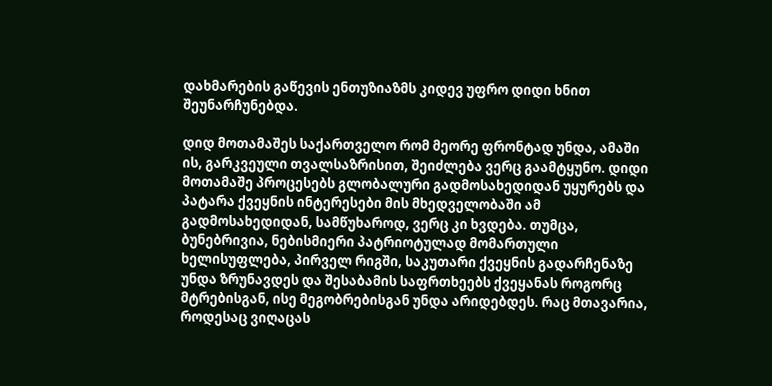დახმარების გაწევის ენთუზიაზმს კიდევ უფრო დიდი ხნით შეუნარჩუნებდა.

დიდ მოთამაშეს საქართველო რომ მეორე ფრონტად უნდა, ამაში ის, გარკვეული თვალსაზრისით, შეიძლება ვერც გაამტყუნო. დიდი მოთამაშე პროცესებს გლობალური გადმოსახედიდან უყურებს და პატარა ქვეყნის ინტერესები მის მხედველობაში ამ გადმოსახედიდან, სამწუხაროდ, ვერც კი ხვდება. თუმცა, ბუნებრივია, ნებისმიერი პატრიოტულად მომართული ხელისუფლება, პირველ რიგში, საკუთარი ქვეყნის გადარჩენაზე უნდა ზრუნავდეს და შესაბამის საფრთხეებს ქვეყანას როგორც მტრებისგან, ისე მეგობრებისგან უნდა არიდებდეს. რაც მთავარია, როდესაც ვიღაცას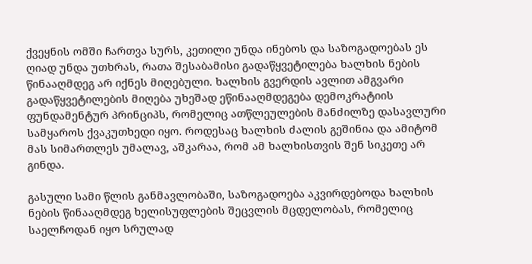ქვეყნის ომში ჩართვა სურს, კეთილი უნდა ინებოს და საზოგადოებას ეს ღიად უნდა უთხრას, რათა შესაბამისი გადაწყვეტილება ხალხის ნების წინააღმდეგ არ იქნეს მიღებული. ხალხის გვერდის ავლით ამგვარი გადაწყვეტილების მიღება უხეშად ეწინააღმდეგება დემოკრატიის ფუნდამენტურ პრინციპს, რომელიც ათწლეულების მანძილზე დასავლური სამყაროს ქვაკუთხედი იყო. როდესაც ხალხის ძალის გეშინია და ამიტომ მას სიმართლეს უმალავ, აშკარაა, რომ ამ ხალხისთვის შენ სიკეთე არ გინდა.

გასული სამი წლის განმავლობაში, საზოგადოება აკვირდებოდა ხალხის ნების წინააღმდეგ ხელისუფლების შეცვლის მცდელობას, რომელიც საელჩოდან იყო სრულად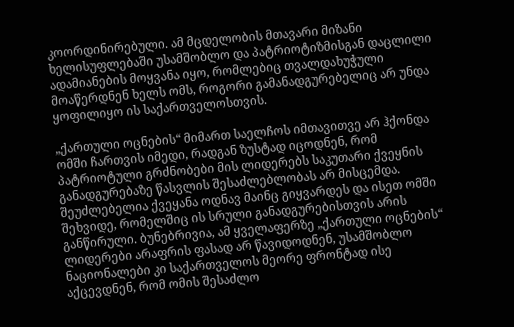კოორდინირებული. ამ მცდელობის მთავარი მიზანი ხელისუფლებაში უსამშობლო და პატრიოტიზმისგან დაცლილი ადამიანების მოყვანა იყო, რომლებიც თვალდახუჭული მოაწერდნენ ხელს ომს, როგორი გამანადგურებელიც არ უნდა ყოფილიყო ის საქართველოსთვის.

„ქართული ოცნების“ მიმართ საელჩოს იმთავითვე არ ჰქონდა ომში ჩართვის იმედი, რადგან ზუსტად იცოდნენ, რომ პატრიოტული გრძნობები მის ლიდერებს საკუთარი ქვეყნის განადგურებაზე წასვლის შესაძლებლობას არ მისცემდა. შეუძლებელია ქვეყანა ოდნავ მაინც გიყვარდეს და ისეთ ომში შეხვიდე, რომელშიც ის სრული განადგურებისთვის არის განწირული. ბუნებრივია, ამ ყველაფერზე „ქართული ოცნების“ ლიდერები არაფრის ფასად არ წავიდოდნენ, უსამშობლო ნაციონალები კი საქართველოს მეორე ფრონტად ისე აქცევდნენ, რომ ომის შესაძლო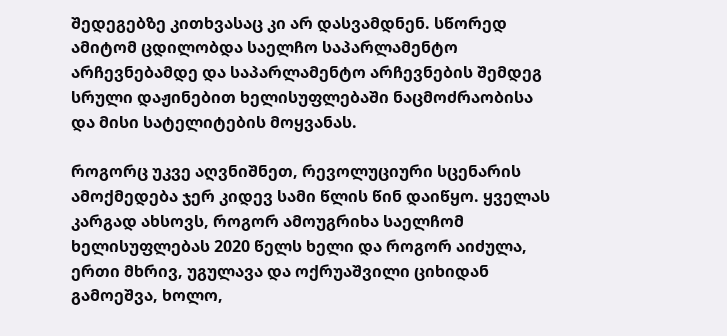შედეგებზე კითხვასაც კი არ დასვამდნენ. სწორედ ამიტომ ცდილობდა საელჩო საპარლამენტო არჩევნებამდე და საპარლამენტო არჩევნების შემდეგ სრული დაჟინებით ხელისუფლებაში ნაცმოძრაობისა და მისი სატელიტების მოყვანას.

როგორც უკვე აღვნიშნეთ, რევოლუციური სცენარის ამოქმედება ჯერ კიდევ სამი წლის წინ დაიწყო. ყველას კარგად ახსოვს, როგორ ამოუგრიხა საელჩომ ხელისუფლებას 2020 წელს ხელი და როგორ აიძულა, ერთი მხრივ, უგულავა და ოქრუაშვილი ციხიდან გამოეშვა, ხოლო,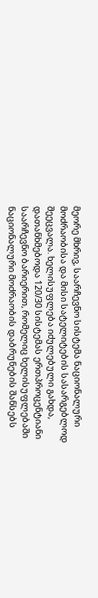მეორე მხრივ, საარჩევნო სისტემა ნაციონალური მოძრაობისა და მისი სატელიტების სასარგებლოდ შეეცვალა. ხელისუფლება იძულებული გახდა, დათანხმებოდა 120/30 სისტემას ერთპროცენტიანი საარჩევნო ბარიერით, რომელიც ხელისუფლებაში ნაციონალური მოძრაობის დაბრუნების შანსებს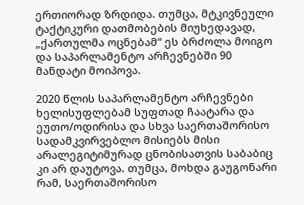ერთიორად ზრდიდა. თუმცა, მტკივნეული ტაქტიკური დათმობების მიუხედავად, „ქართულმა ოცნებამ“ ეს ბრძოლა მოიგო და საპარლამენტო არჩევნებში 90 მანდატი მოიპოვა.

2020 წლის საპარლამენტო არჩევნები ხელისუფლებამ სუფთად ჩაატარა და ეუთო/ოდირისა და სხვა საერთაშორისო სადამკვირვებლო მისიებს მისი არალეგიტიმურად ცნობისათვის საბაბიც კი არ დაუტოვა. თუმცა, მოხდა გაუგონარი რამ, საერთაშორისო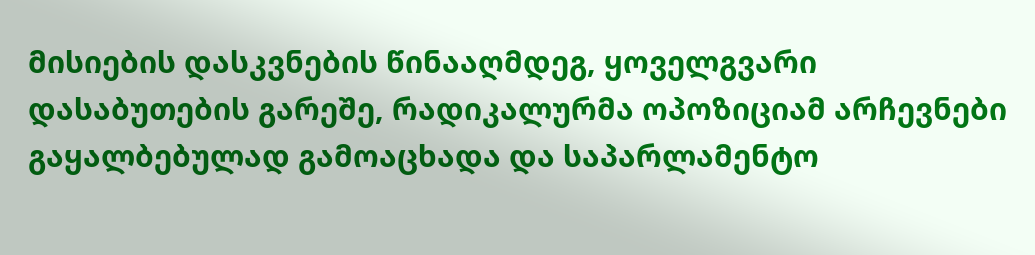მისიების დასკვნების წინააღმდეგ, ყოველგვარი დასაბუთების გარეშე, რადიკალურმა ოპოზიციამ არჩევნები გაყალბებულად გამოაცხადა და საპარლამენტო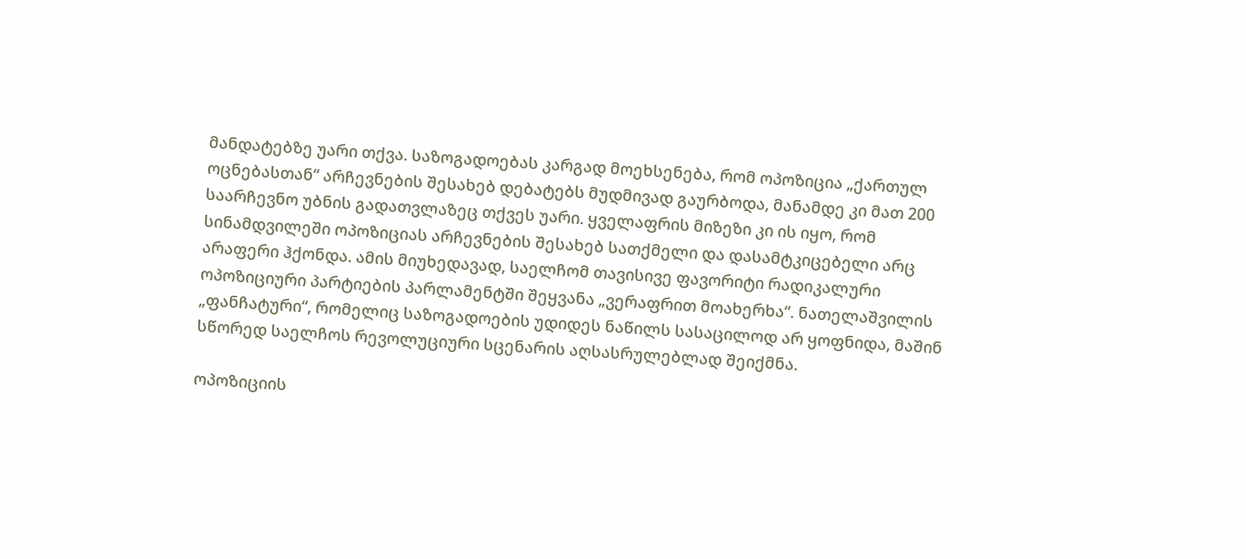მანდატებზე უარი თქვა. საზოგადოებას კარგად მოეხსენება, რომ ოპოზიცია „ქართულ ოცნებასთან“ არჩევნების შესახებ დებატებს მუდმივად გაურბოდა, მანამდე კი მათ 200 საარჩევნო უბნის გადათვლაზეც თქვეს უარი. ყველაფრის მიზეზი კი ის იყო, რომ სინამდვილეში ოპოზიციას არჩევნების შესახებ სათქმელი და დასამტკიცებელი არც არაფერი ჰქონდა. ამის მიუხედავად, საელჩომ თავისივე ფავორიტი რადიკალური ოპოზიციური პარტიების პარლამენტში შეყვანა „ვერაფრით მოახერხა“. ნათელაშვილის „ფანჩატური“, რომელიც საზოგადოების უდიდეს ნაწილს სასაცილოდ არ ყოფნიდა, მაშინ სწორედ საელჩოს რევოლუციური სცენარის აღსასრულებლად შეიქმნა.

ოპოზიციის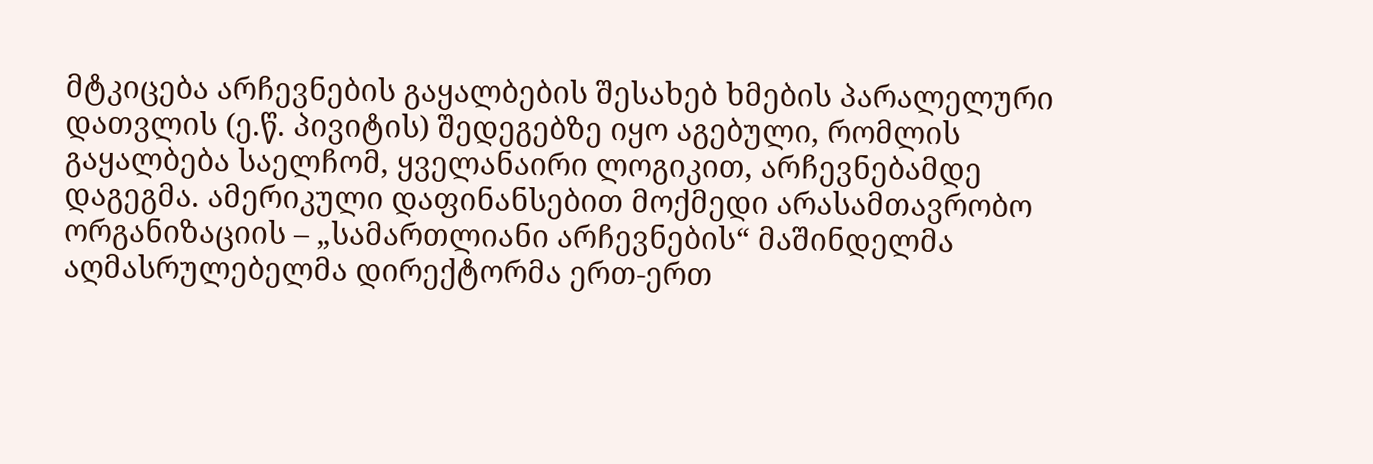მტკიცება არჩევნების გაყალბების შესახებ ხმების პარალელური დათვლის (ე.წ. პივიტის) შედეგებზე იყო აგებული, რომლის გაყალბება საელჩომ, ყველანაირი ლოგიკით, არჩევნებამდე დაგეგმა. ამერიკული დაფინანსებით მოქმედი არასამთავრობო ორგანიზაციის – „სამართლიანი არჩევნების“ მაშინდელმა აღმასრულებელმა დირექტორმა ერთ-ერთ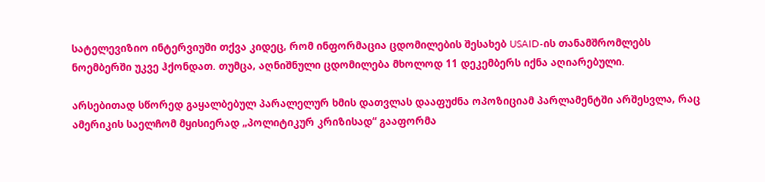სატელევიზიო ინტერვიუში თქვა კიდეც, რომ ინფორმაცია ცდომილების შესახებ USAID-ის თანამშრომლებს ნოემბერში უკვე ჰქონდათ. თუმცა, აღნიშნული ცდომილება მხოლოდ 11 დეკემბერს იქნა აღიარებული.

არსებითად სწორედ გაყალბებულ პარალელურ ხმის დათვლას დააფუძნა ოპოზიციამ პარლამენტში არშესვლა, რაც ამერიკის საელჩომ მყისიერად „პოლიტიკურ კრიზისად“ გააფორმა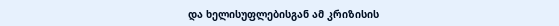და ხელისუფლებისგან ამ კრიზისის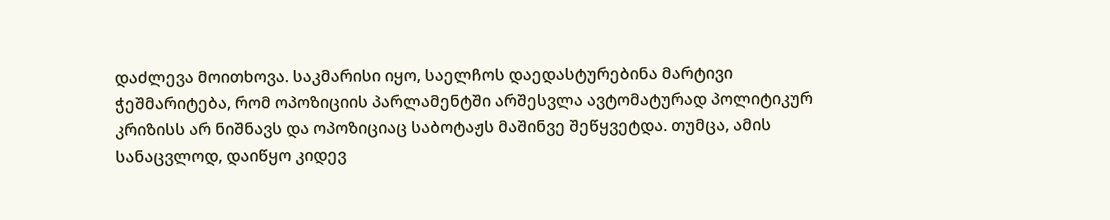დაძლევა მოითხოვა. საკმარისი იყო, საელჩოს დაედასტურებინა მარტივი ჭეშმარიტება, რომ ოპოზიციის პარლამენტში არშესვლა ავტომატურად პოლიტიკურ კრიზისს არ ნიშნავს და ოპოზიციაც საბოტაჟს მაშინვე შეწყვეტდა. თუმცა, ამის სანაცვლოდ, დაიწყო კიდევ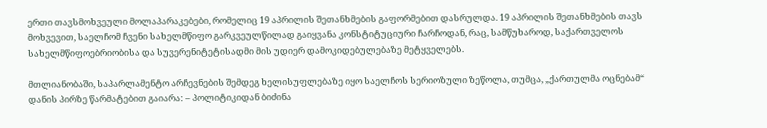ერთი თავსმოხვეული მოლაპარაკებები, რომელიც 19 აპრილის შეთანხმების გაფორმებით დასრულდა. 19 აპრილის შეთანხმების თავს მოხვევით, საელჩომ ჩვენი სახელმწიფო გარკვეულწილად გაიყვანა კონსტიტუციური ჩარჩოდან, რაც, სამწუხაროდ, საქართველოს სახელმწიფოებრიობისა და სუვერენიტეტისადმი მის უდიერ დამოკიდებულებაზე მეტყველებს.

მთლიანობაში, საპარლამენტო არჩევნების შემდეგ ხელისუფლებაზე იყო საელჩოს სერიოზული ზეწოლა, თუმცა, „ქართულმა ოცნებამ“ დანის პირზე წარმატებით გაიარა: – პოლიტიკიდან ბიძინა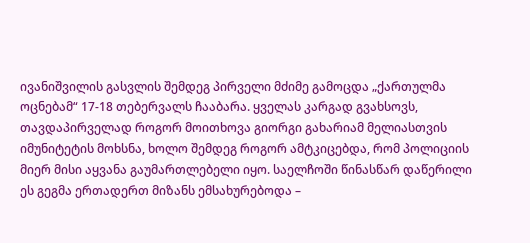ივანიშვილის გასვლის შემდეგ პირველი მძიმე გამოცდა „ქართულმა ოცნებამ“ 17-18 თებერვალს ჩააბარა. ყველას კარგად გვახსოვს, თავდაპირველად როგორ მოითხოვა გიორგი გახარიამ მელიასთვის იმუნიტეტის მოხსნა, ხოლო შემდეგ როგორ ამტკიცებდა, რომ პოლიციის მიერ მისი აყვანა გაუმართლებელი იყო. საელჩოში წინასწარ დაწერილი ეს გეგმა ერთადერთ მიზანს ემსახურებოდა –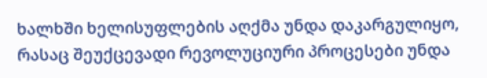ხალხში ხელისუფლების აღქმა უნდა დაკარგულიყო, რასაც შეუქცევადი რევოლუციური პროცესები უნდა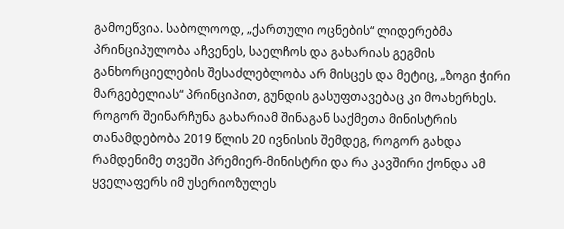გამოეწვია. საბოლოოდ, „ქართული ოცნების“ ლიდერებმა პრინციპულობა აჩვენეს, საელჩოს და გახარიას გეგმის განხორციელების შესაძლებლობა არ მისცეს და მეტიც, „ზოგი ჭირი მარგებელიას“ პრინციპით, გუნდის გასუფთავებაც კი მოახერხეს. როგორ შეინარჩუნა გახარიამ შინაგან საქმეთა მინისტრის თანამდებობა 2019 წლის 20 ივნისის შემდეგ, როგორ გახდა რამდენიმე თვეში პრემიერ-მინისტრი და რა კავშირი ქონდა ამ ყველაფერს იმ უსერიოზულეს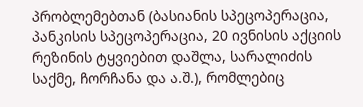პრობლემებთან (ბასიანის სპეცოპერაცია, პანკისის სპეცოპერაცია, 20 ივნისის აქციის რეზინის ტყვიებით დაშლა, სარალიძის საქმე, ჩორჩანა და ა.შ.), რომლებიც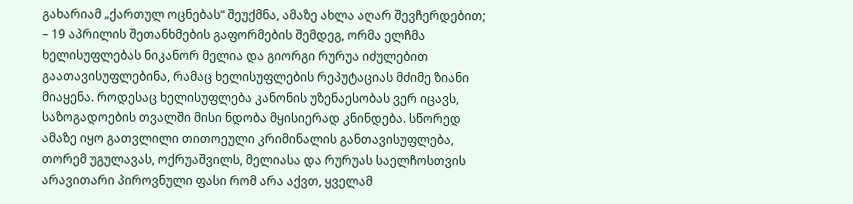გახარიამ „ქართულ ოცნებას“ შეუქმნა, ამაზე ახლა აღარ შევჩერდებით;
– 19 აპრილის შეთანხმების გაფორმების შემდეგ, ორმა ელჩმა ხელისუფლებას ნიკანორ მელია და გიორგი რურუა იძულებით გაათავისუფლებინა, რამაც ხელისუფლების რეპუტაციას მძიმე ზიანი მიაყენა. როდესაც ხელისუფლება კანონის უზენაესობას ვერ იცავს, საზოგადოების თვალში მისი ნდობა მყისიერად კნინდება. სწორედ ამაზე იყო გათვლილი თითოეული კრიმინალის განთავისუფლება, თორემ უგულავას, ოქრუაშვილს, მელიასა და რურუას საელჩოსთვის არავითარი პიროვნული ფასი რომ არა აქვთ, ყველამ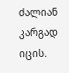ძალიან კარგად იცის.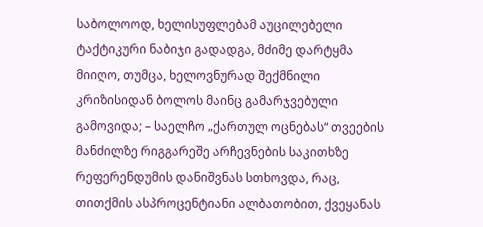საბოლოოდ, ხელისუფლებამ აუცილებელი ტაქტიკური ნაბიჯი გადადგა, მძიმე დარტყმა მიიღო, თუმცა, ხელოვნურად შექმნილი კრიზისიდან ბოლოს მაინც გამარჯვებული გამოვიდა; – საელჩო „ქართულ ოცნებას“ თვეების მანძილზე რიგგარეშე არჩევნების საკითხზე რეფერენდუმის დანიშვნას სთხოვდა, რაც, თითქმის ასპროცენტიანი ალბათობით, ქვეყანას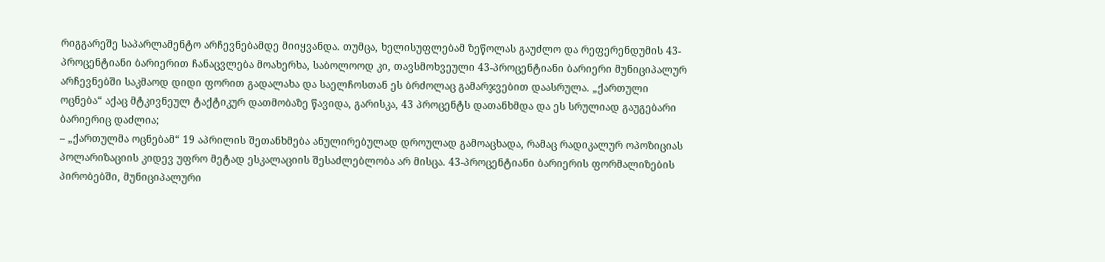რიგგარეშე საპარლამენტო არჩევნებამდე მიიყვანდა. თუმცა, ხელისუფლებამ ზეწოლას გაუძლო და რეფერენდუმის 43-პროცენტიანი ბარიერით ჩანაცვლება მოახერხა, საბოლოოდ კი, თავსმოხვეული 43-პროცენტიანი ბარიერი მუნიციპალურ არჩევნებში საკმაოდ დიდი ფორით გადალახა და საელჩოსთან ეს ბრძოლაც გამარჯვებით დაასრულა. „ქართული ოცნება“ აქაც მტკივნეულ ტაქტიკურ დათმობაზე წავიდა, გარისკა, 43 პროცენტს დათანხმდა და ეს სრულიად გაუგებარი ბარიერიც დაძლია;
– „ქართულმა ოცნებამ“ 19 აპრილის შეთანხმება ანულირებულად დროულად გამოაცხადა, რამაც რადიკალურ ოპოზიციას პოლარიზაციის კიდევ უფრო მეტად ესკალაციის შესაძლებლობა არ მისცა. 43-პროცენტიანი ბარიერის ფორმალიზების პირობებში, მუნიციპალური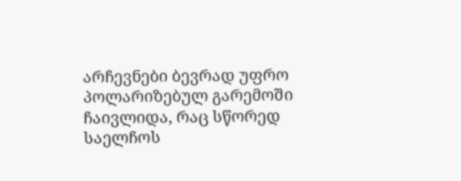არჩევნები ბევრად უფრო პოლარიზებულ გარემოში ჩაივლიდა, რაც სწორედ საელჩოს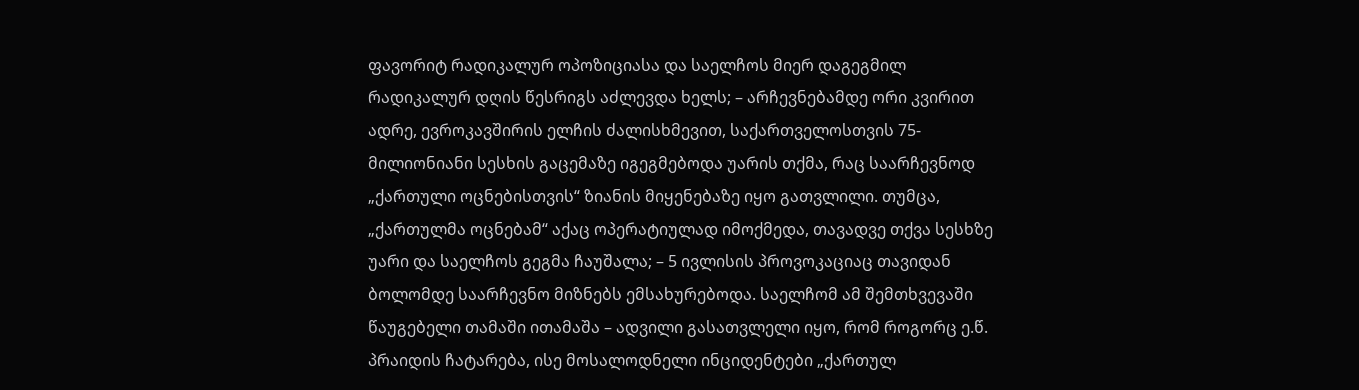ფავორიტ რადიკალურ ოპოზიციასა და საელჩოს მიერ დაგეგმილ რადიკალურ დღის წესრიგს აძლევდა ხელს; – არჩევნებამდე ორი კვირით ადრე, ევროკავშირის ელჩის ძალისხმევით, საქართველოსთვის 75-მილიონიანი სესხის გაცემაზე იგეგმებოდა უარის თქმა, რაც საარჩევნოდ „ქართული ოცნებისთვის“ ზიანის მიყენებაზე იყო გათვლილი. თუმცა, „ქართულმა ოცნებამ“ აქაც ოპერატიულად იმოქმედა, თავადვე თქვა სესხზე უარი და საელჩოს გეგმა ჩაუშალა; – 5 ივლისის პროვოკაციაც თავიდან ბოლომდე საარჩევნო მიზნებს ემსახურებოდა. საელჩომ ამ შემთხვევაში წაუგებელი თამაში ითამაშა – ადვილი გასათვლელი იყო, რომ როგორც ე.წ. პრაიდის ჩატარება, ისე მოსალოდნელი ინციდენტები „ქართულ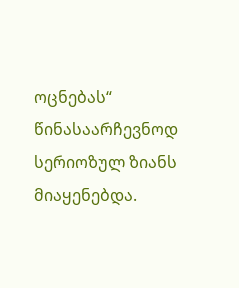ოცნებას“ წინასაარჩევნოდ სერიოზულ ზიანს მიაყენებდა.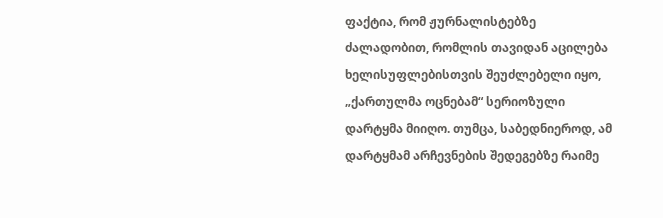ფაქტია, რომ ჟურნალისტებზე ძალადობით, რომლის თავიდან აცილება ხელისუფლებისთვის შეუძლებელი იყო, „ქართულმა ოცნებამ“ სერიოზული დარტყმა მიიღო. თუმცა, საბედნიეროდ, ამ დარტყმამ არჩევნების შედეგებზე რაიმე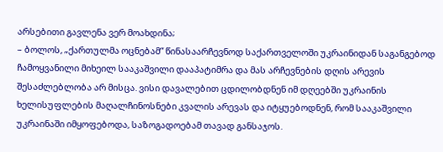არსებითი გავლენა ვერ მოახდინა;
– ბოლოს, „ქართულმა ოცნებამ“ წინასაარჩევნოდ საქართველოში უკრაინიდან საგანგებოდ ჩამოყვანილი მიხეილ სააკაშვილი დააპატიმრა და მას არჩევნების დღის არევის შესაძლებლობა არ მისცა. ვისი დავალებით ცდილობდნენ იმ დღეებში უკრაინის ხელისუფლების მაღალჩინოსნები კვალის არევას და იტყუებოდნენ, რომ სააკაშვილი უკრაინაში იმყოფებოდა, საზოგადოებამ თავად განსაჯოს.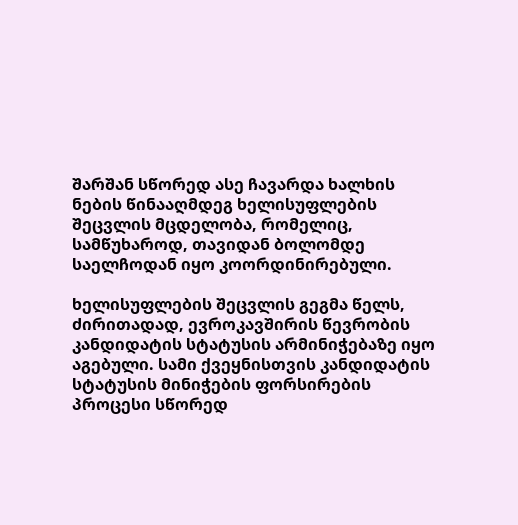შარშან სწორედ ასე ჩავარდა ხალხის ნების წინააღმდეგ ხელისუფლების შეცვლის მცდელობა, რომელიც, სამწუხაროდ, თავიდან ბოლომდე საელჩოდან იყო კოორდინირებული.

ხელისუფლების შეცვლის გეგმა წელს, ძირითადად, ევროკავშირის წევრობის კანდიდატის სტატუსის არმინიჭებაზე იყო აგებული. სამი ქვეყნისთვის კანდიდატის სტატუსის მინიჭების ფორსირების პროცესი სწორედ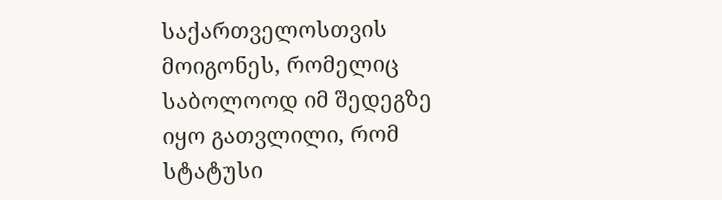საქართველოსთვის მოიგონეს, რომელიც საბოლოოდ იმ შედეგზე იყო გათვლილი, რომ სტატუსი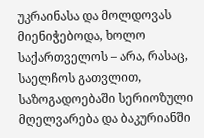უკრაინასა და მოლდოვას მიენიჭებოდა, ხოლო საქართველოს – არა, რასაც, საელჩოს გათვლით, საზოგადოებაში სერიოზული მღელვარება და ბაკურიანში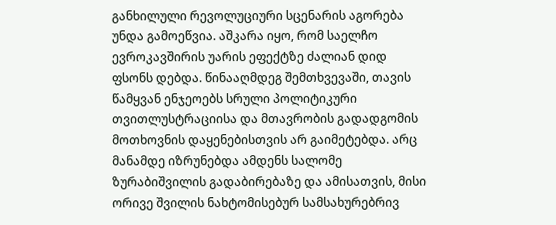განხილული რევოლუციური სცენარის აგორება უნდა გამოეწვია. აშკარა იყო, რომ საელჩო ევროკავშირის უარის ეფექტზე ძალიან დიდ ფსონს დებდა. წინააღმდეგ შემთხვევაში, თავის წამყვან ენჯეოებს სრული პოლიტიკური თვითლუსტრაციისა და მთავრობის გადადგომის მოთხოვნის დაყენებისთვის არ გაიმეტებდა. არც მანამდე იზრუნებდა ამდენს სალომე ზურაბიშვილის გადაბირებაზე და ამისათვის, მისი ორივე შვილის ნახტომისებურ სამსახურებრივ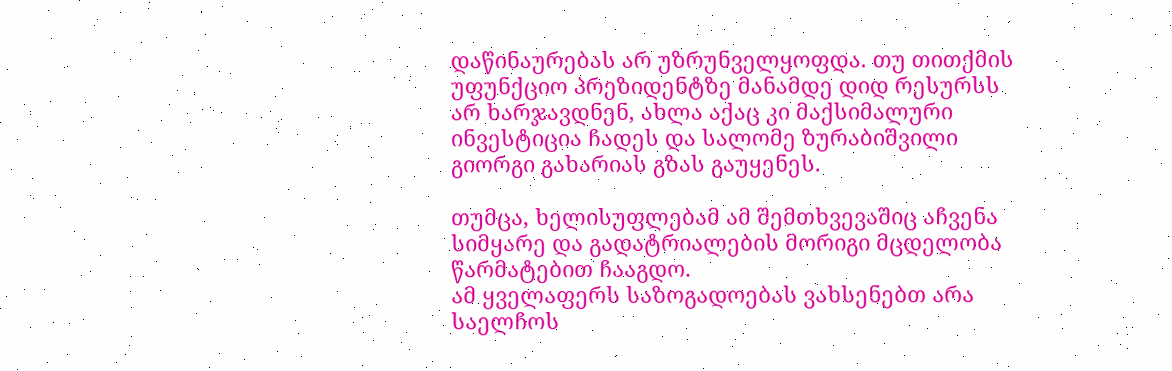დაწინაურებას არ უზრუნველყოფდა. თუ თითქმის უფუნქციო პრეზიდენტზე მანამდე დიდ რესურსს არ ხარჯავდნენ, ახლა აქაც კი მაქსიმალური ინვესტიცია ჩადეს და სალომე ზურაბიშვილი გიორგი გახარიას გზას გაუყენეს.

თუმცა, ხელისუფლებამ ამ შემთხვევაშიც აჩვენა სიმყარე და გადატრიალების მორიგი მცდელობა წარმატებით ჩააგდო.
ამ ყველაფერს საზოგადოებას ვახსენებთ არა საელჩოს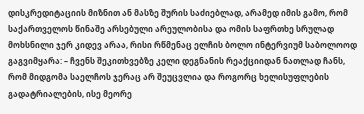დისკრედიტაციის მიზნით ან მასზე შურის საძიებლად, არამედ იმის გამო, რომ საქართველოს წინაშე არსებული არეულობისა და ომის საფრთხე სრულად მოხსნილი ჯერ კიდევ არაა, რისი რწმენაც ელჩის ბოლო ინტერვიუმ საბოლოოდ გაგვიმყარა: – ჩვენს შეკითხვებზე კელი დეგნანის რეაქციიდან ნათლად ჩანს, რომ მიდგომა საელჩოს ჯერაც არ შეუცვლია და როგორც ხელისუფლების გადატრიალების, ისე მეორე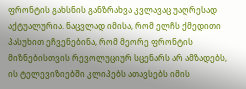ფრონტის გახსნის განზრახვა კვლავაც უაღრესად აქტუალურია. ნაცვლად იმისა, რომ ელჩს ქმედითი პასუხით ეჩვენებინა, რომ მეორე ფრონტის მიზნებისთვის რევოლუციურ სცენარს არ ამზადებს, ის ტელევიზიებში კლიპებს ათავსებს იმის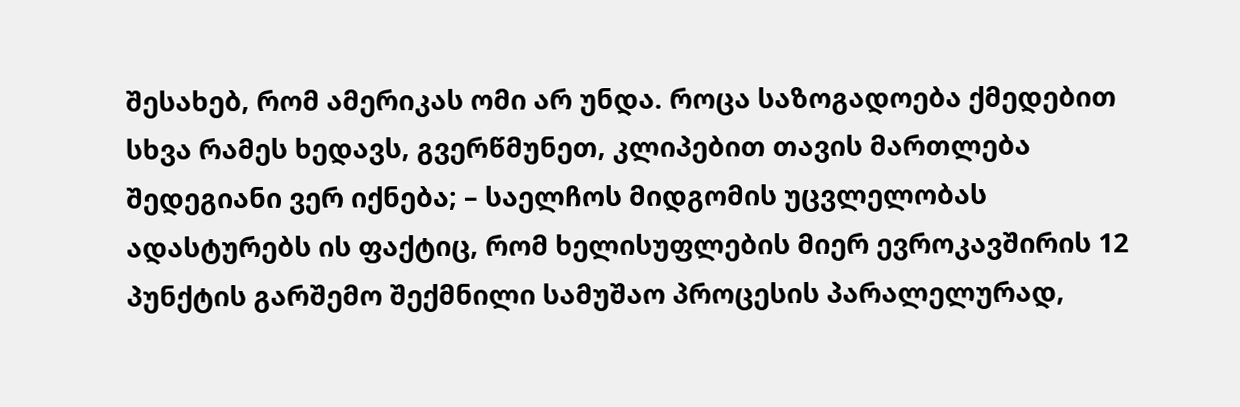შესახებ, რომ ამერიკას ომი არ უნდა. როცა საზოგადოება ქმედებით სხვა რამეს ხედავს, გვერწმუნეთ, კლიპებით თავის მართლება შედეგიანი ვერ იქნება; – საელჩოს მიდგომის უცვლელობას ადასტურებს ის ფაქტიც, რომ ხელისუფლების მიერ ევროკავშირის 12 პუნქტის გარშემო შექმნილი სამუშაო პროცესის პარალელურად,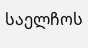საელჩოს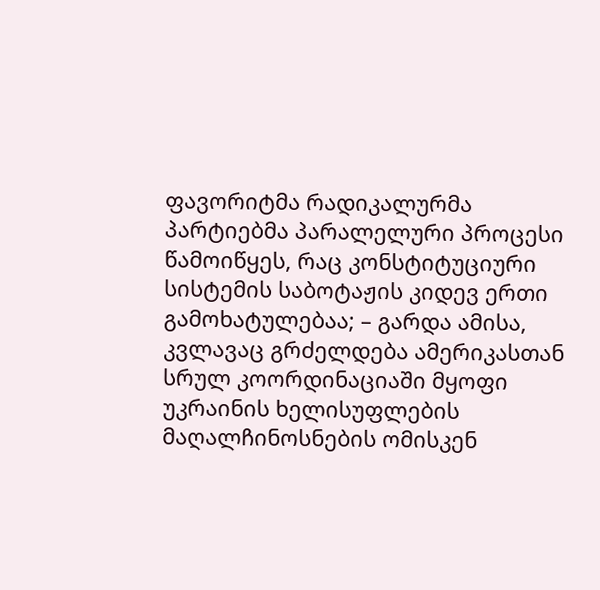ფავორიტმა რადიკალურმა პარტიებმა პარალელური პროცესი წამოიწყეს, რაც კონსტიტუციური სისტემის საბოტაჟის კიდევ ერთი გამოხატულებაა; – გარდა ამისა, კვლავაც გრძელდება ამერიკასთან სრულ კოორდინაციაში მყოფი უკრაინის ხელისუფლების მაღალჩინოსნების ომისკენ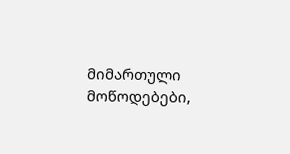მიმართული მოწოდებები,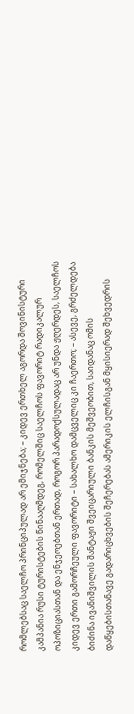რომლებსაც საელჩო პრინციპულად არ ემიჯნება; – კიდევ ერთხელ აგორდა შოვინისტური კამპანია რუსი ტურისტების წინააღმდეგ, რომელშიც საელჩოს ფავორიტ რადიკალურ ოპოზიციასთან და ენჯეოებთან ერთად, როგორ პარადოქსულადაც არ უნდა ჟღერდეს, საელჩოს კიდევ ერთი გამორჩეული ფავორიტი – სახალხო დამცველიც კი ჩაერთო; – ასევე, გრძელდება ბიძინა ივანიშვილის შანტაჟი შვეიცარიული ბანკის მეშვეობით, საიდანაც ომის დაწყებისთანავე გადარიცხვების შეჩერებას ამერიკის ელჩისგან მყისიერად შეხვედრის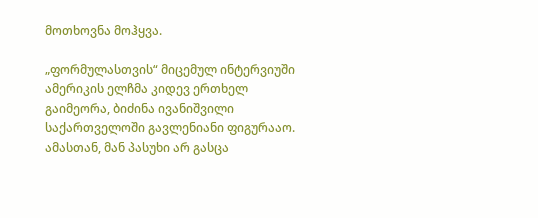მოთხოვნა მოჰყვა.

„ფორმულასთვის“ მიცემულ ინტერვიუში ამერიკის ელჩმა კიდევ ერთხელ გაიმეორა, ბიძინა ივანიშვილი საქართველოში გავლენიანი ფიგურააო. ამასთან, მან პასუხი არ გასცა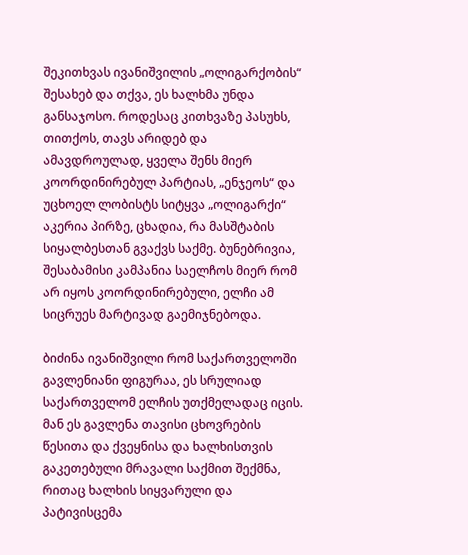შეკითხვას ივანიშვილის „ოლიგარქობის“ შესახებ და თქვა, ეს ხალხმა უნდა განსაჯოსო. როდესაც კითხვაზე პასუხს, თითქოს, თავს არიდებ და ამავდროულად, ყველა შენს მიერ კოორდინირებულ პარტიას, „ენჯეოს“ და უცხოელ ლობისტს სიტყვა „ოლიგარქი“ აკერია პირზე, ცხადია, რა მასშტაბის სიყალბესთან გვაქვს საქმე. ბუნებრივია, შესაბამისი კამპანია საელჩოს მიერ რომ არ იყოს კოორდინირებული, ელჩი ამ სიცრუეს მარტივად გაემიჯნებოდა.

ბიძინა ივანიშვილი რომ საქართველოში გავლენიანი ფიგურაა, ეს სრულიად საქართველომ ელჩის უთქმელადაც იცის. მან ეს გავლენა თავისი ცხოვრების წესითა და ქვეყნისა და ხალხისთვის გაკეთებული მრავალი საქმით შექმნა, რითაც ხალხის სიყვარული და პატივისცემა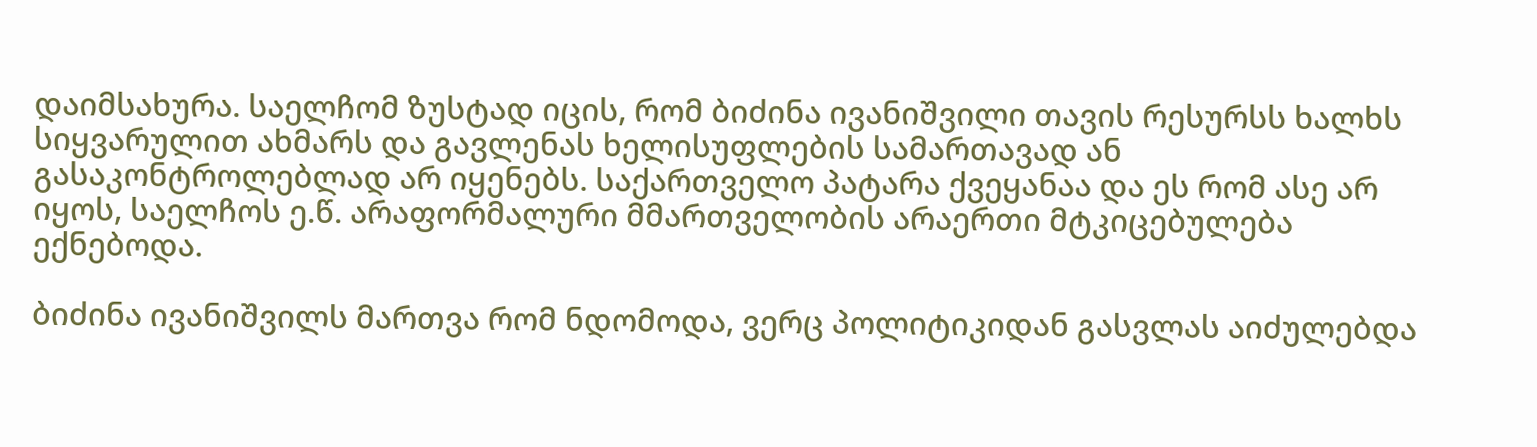დაიმსახურა. საელჩომ ზუსტად იცის, რომ ბიძინა ივანიშვილი თავის რესურსს ხალხს სიყვარულით ახმარს და გავლენას ხელისუფლების სამართავად ან გასაკონტროლებლად არ იყენებს. საქართველო პატარა ქვეყანაა და ეს რომ ასე არ იყოს, საელჩოს ე.წ. არაფორმალური მმართველობის არაერთი მტკიცებულება ექნებოდა.

ბიძინა ივანიშვილს მართვა რომ ნდომოდა, ვერც პოლიტიკიდან გასვლას აიძულებდა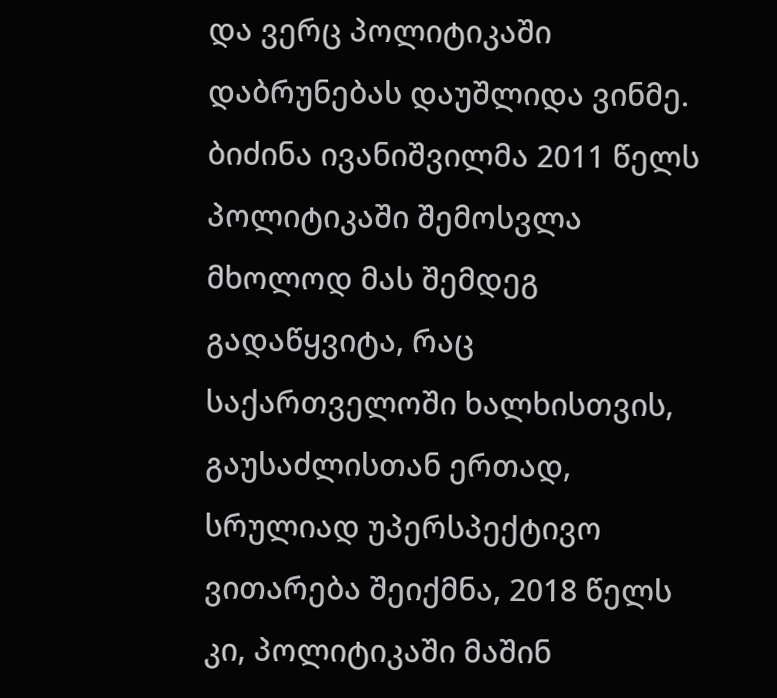და ვერც პოლიტიკაში დაბრუნებას დაუშლიდა ვინმე. ბიძინა ივანიშვილმა 2011 წელს პოლიტიკაში შემოსვლა მხოლოდ მას შემდეგ გადაწყვიტა, რაც საქართველოში ხალხისთვის, გაუსაძლისთან ერთად, სრულიად უპერსპექტივო ვითარება შეიქმნა, 2018 წელს კი, პოლიტიკაში მაშინ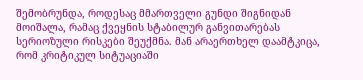შემობრუნდა, როდესაც მმართველი გუნდი შიგნიდან მოიშალა, რამაც ქვეყნის სტაბილურ განვითარებას სერიოზული რისკები შეუქმნა. მან არაერთხელ დაამტკიცა, რომ კრიტიკულ სიტუაციაში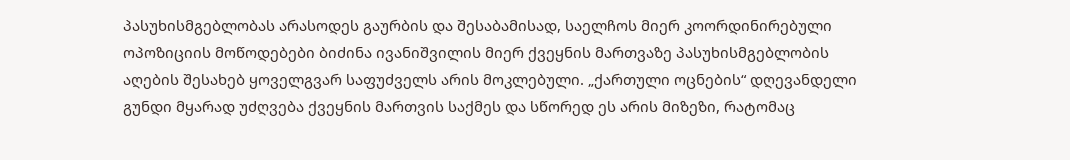პასუხისმგებლობას არასოდეს გაურბის და შესაბამისად, საელჩოს მიერ კოორდინირებული ოპოზიციის მოწოდებები ბიძინა ივანიშვილის მიერ ქვეყნის მართვაზე პასუხისმგებლობის აღების შესახებ ყოველგვარ საფუძველს არის მოკლებული. „ქართული ოცნების“ დღევანდელი გუნდი მყარად უძღვება ქვეყნის მართვის საქმეს და სწორედ ეს არის მიზეზი, რატომაც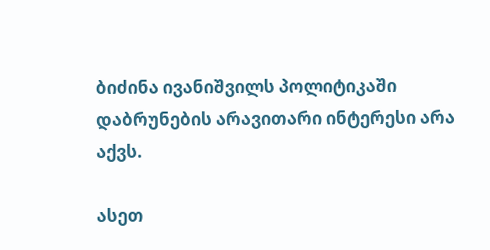ბიძინა ივანიშვილს პოლიტიკაში დაბრუნების არავითარი ინტერესი არა აქვს.

ასეთ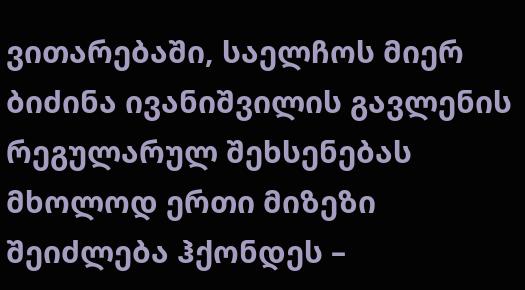ვითარებაში, საელჩოს მიერ ბიძინა ივანიშვილის გავლენის რეგულარულ შეხსენებას მხოლოდ ერთი მიზეზი შეიძლება ჰქონდეს –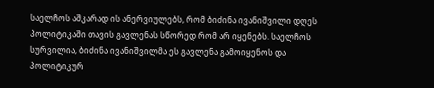საელჩოს აშკარად ის ანერვიულებს, რომ ბიძინა ივანიშვილი დღეს პოლიტიკაში თავის გავლენას სწორედ რომ არ იყენებს. საელჩოს სურვილია, ბიძინა ივანიშვილმა ეს გავლენა გამოიყენოს და პოლიტიკურ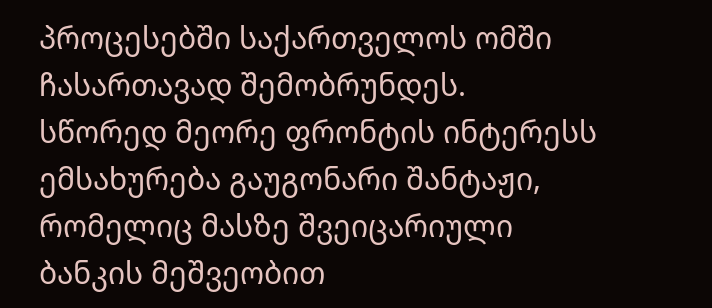პროცესებში საქართველოს ომში ჩასართავად შემობრუნდეს. სწორედ მეორე ფრონტის ინტერესს ემსახურება გაუგონარი შანტაჟი, რომელიც მასზე შვეიცარიული ბანკის მეშვეობით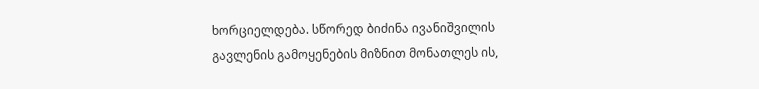ხორციელდება. სწორედ ბიძინა ივანიშვილის გავლენის გამოყენების მიზნით მონათლეს ის,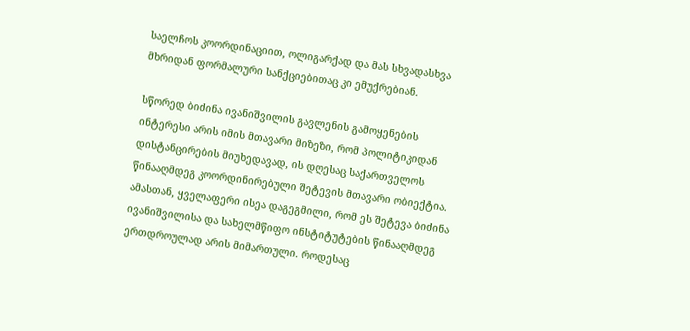საელჩოს კოორდინაციით, ოლიგარქად და მას სხვადასხვა მხრიდან ფორმალური სანქციებითაც კი ემუქრებიან.

სწორედ ბიძინა ივანიშვილის გავლენის გამოყენების ინტერესი არის იმის მთავარი მიზეზი, რომ პოლიტიკიდან დისტანცირების მიუხედავად, ის დღესაც საქართველოს წინააღმდეგ კოორდინირებული შეტევის მთავარი ობიექტია. ამასთან, ყველაფერი ისეა დაგეგმილი, რომ ეს შეტევა ბიძინა ივანიშვილისა და სახელმწიფო ინსტიტუტების წინააღმდეგ ერთდროულად არის მიმართული. როდესაც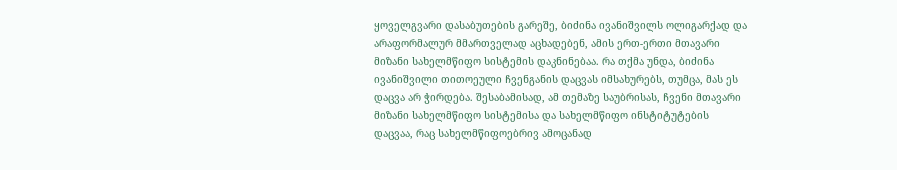ყოველგვარი დასაბუთების გარეშე, ბიძინა ივანიშვილს ოლიგარქად და არაფორმალურ მმართველად აცხადებენ, ამის ერთ-ერთი მთავარი მიზანი სახელმწიფო სისტემის დაკნინებაა. რა თქმა უნდა, ბიძინა ივანიშვილი თითოეული ჩვენგანის დაცვას იმსახურებს, თუმცა, მას ეს დაცვა არ ჭირდება. შესაბამისად, ამ თემაზე საუბრისას, ჩვენი მთავარი მიზანი სახელმწიფო სისტემისა და სახელმწიფო ინსტიტუტების დაცვაა, რაც სახელმწიფოებრივ ამოცანად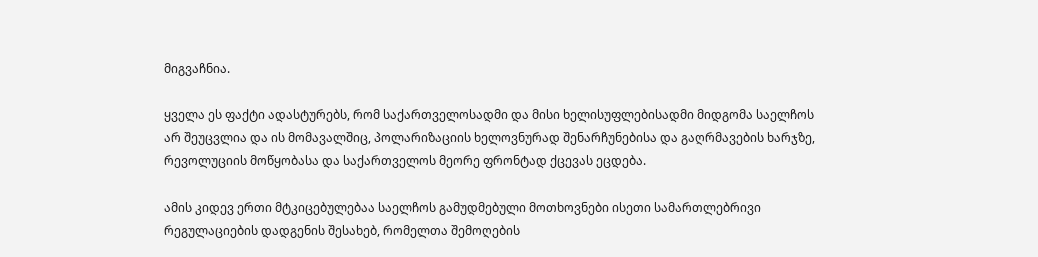მიგვაჩნია.

ყველა ეს ფაქტი ადასტურებს, რომ საქართველოსადმი და მისი ხელისუფლებისადმი მიდგომა საელჩოს არ შეუცვლია და ის მომავალშიც, პოლარიზაციის ხელოვნურად შენარჩუნებისა და გაღრმავების ხარჯზე, რევოლუციის მოწყობასა და საქართველოს მეორე ფრონტად ქცევას ეცდება.

ამის კიდევ ერთი მტკიცებულებაა საელჩოს გამუდმებული მოთხოვნები ისეთი სამართლებრივი რეგულაციების დადგენის შესახებ, რომელთა შემოღების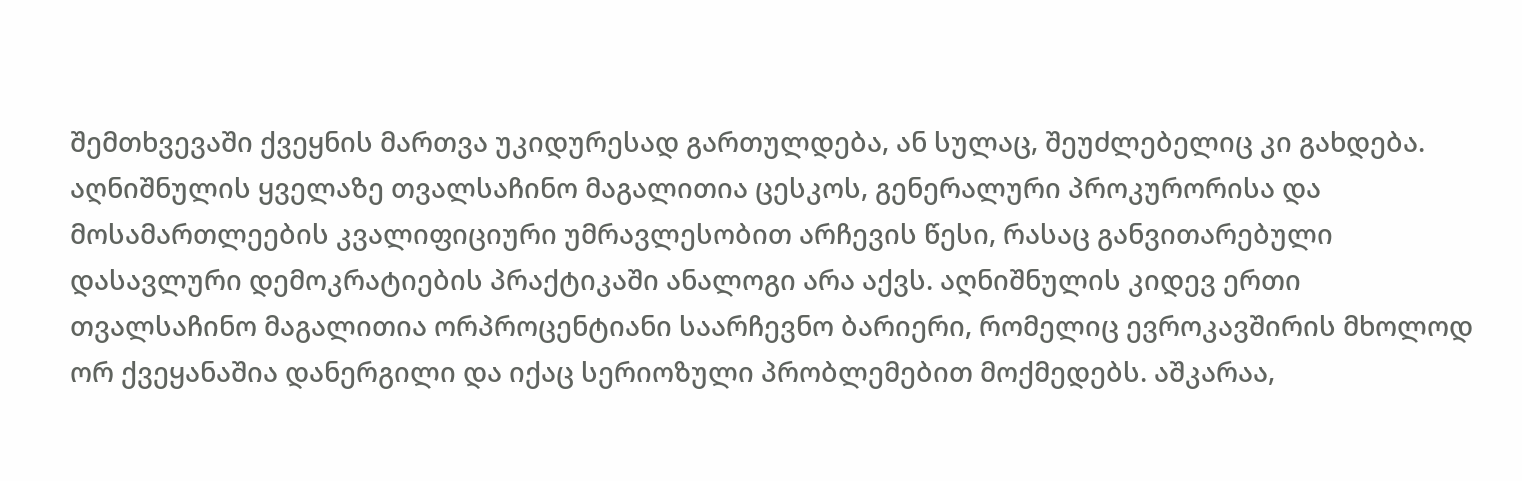შემთხვევაში ქვეყნის მართვა უკიდურესად გართულდება, ან სულაც, შეუძლებელიც კი გახდება. აღნიშნულის ყველაზე თვალსაჩინო მაგალითია ცესკოს, გენერალური პროკურორისა და მოსამართლეების კვალიფიციური უმრავლესობით არჩევის წესი, რასაც განვითარებული დასავლური დემოკრატიების პრაქტიკაში ანალოგი არა აქვს. აღნიშნულის კიდევ ერთი თვალსაჩინო მაგალითია ორპროცენტიანი საარჩევნო ბარიერი, რომელიც ევროკავშირის მხოლოდ ორ ქვეყანაშია დანერგილი და იქაც სერიოზული პრობლემებით მოქმედებს. აშკარაა,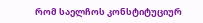რომ საელჩოს კონსტიტუციურ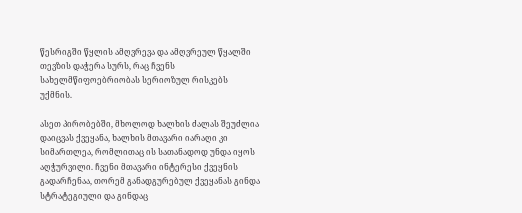წესრიგში წყლის ამღვრევა და ამღვრეულ წყალში თევზის დაჭერა სურს, რაც ჩვენს სახელმწიფოებრიობას სერიოზულ რისკებს უქმნის.

ასეთ პირობებში, მხოლოდ ხალხის ძალას შეუძლია დაიცვას ქვეყანა, ხალხის მთავარი იარაღი კი სიმართლეა, რომლითაც ის სათანადოდ უნდა იყოს აღჭურვილი. ჩვენი მთავარი ინტერესი ქვეყნის გადარჩენაა, თორემ განადგურებულ ქვეყანას გინდა სტრატეგიული და გინდაც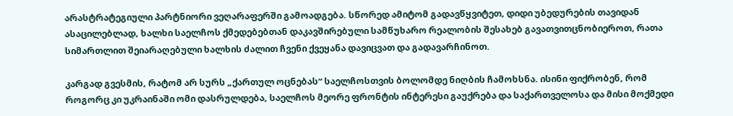არასტრატეგიული პარტნიორი ვეღარაფერში გამოადგება. სწორედ ამიტომ გადავწყვიტეთ, დიდი უბედურების თავიდან ასაცილებლად, ხალხი საელჩოს ქმედებებთან დაკავშირებული სამწუხარო რეალობის შესახებ გავათვითცნობიეროთ, რათა სიმართლით შეიარაღებული ხალხის ძალით ჩვენი ქვეყანა დავიცვათ და გადავარჩინოთ.

კარგად გვესმის, რატომ არ სურს „ქართულ ოცნებას“ საელჩოსთვის ბოლომდე ნიღბის ჩამოხსნა. ისინი ფიქრობენ, რომ როგორც კი უკრაინაში ომი დასრულდება, საელჩოს მეორე ფრონტის ინტერესი გაუქრება და საქართველოსა და მისი მოქმედი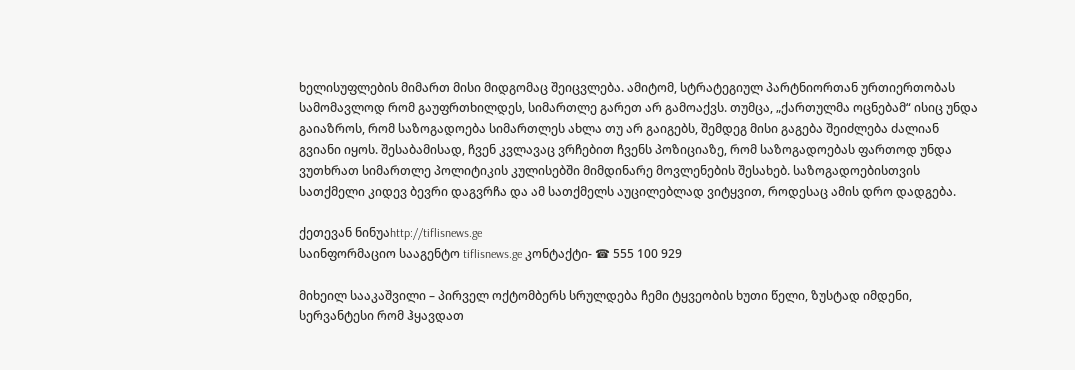ხელისუფლების მიმართ მისი მიდგომაც შეიცვლება. ამიტომ, სტრატეგიულ პარტნიორთან ურთიერთობას სამომავლოდ რომ გაუფრთხილდეს, სიმართლე გარეთ არ გამოაქვს. თუმცა, „ქართულმა ოცნებამ“ ისიც უნდა გაიაზროს, რომ საზოგადოება სიმართლეს ახლა თუ არ გაიგებს, შემდეგ მისი გაგება შეიძლება ძალიან გვიანი იყოს. შესაბამისად, ჩვენ კვლავაც ვრჩებით ჩვენს პოზიციაზე, რომ საზოგადოებას ფართოდ უნდა ვუთხრათ სიმართლე პოლიტიკის კულისებში მიმდინარე მოვლენების შესახებ. საზოგადოებისთვის სათქმელი კიდევ ბევრი დაგვრჩა და ამ სათქმელს აუცილებლად ვიტყვით, როდესაც ამის დრო დადგება.

ქეთევან ნინუაhttp://tiflisnews.ge
საინფორმაციო სააგენტო tiflisnews.ge კონტაქტი- ☎ 555 100 929

მიხეილ სააკაშვილი – პირველ ოქტომბერს სრულდება ჩემი ტყვეობის ხუთი წელი, ზუსტად იმდენი, სერვანტესი რომ ჰყავდათ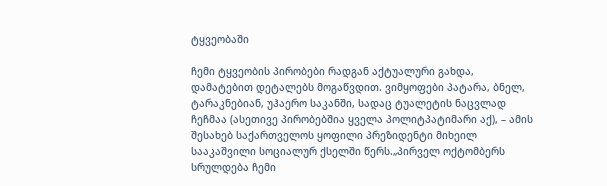ტყვეობაში

ჩემი ტყვეობის პირობები რადგან აქტუალური გახდა, დამატებით დეტალებს მოგაწვდით. ვიმყოფები პატარა, ბნელ, ტარაკნებიან, უჰაერო საკანში, სადაც ტუალეტის ნაცვლად ჩეჩმაა (ასეთივე პირობებშია ყველა პოლიტპატიმარი აქ), – ამის შესახებ საქართველოს ყოფილი პრეზიდენტი მიხეილ სააკაშვილი სოციალურ ქსელში წერს.„პირველ ოქტომბერს სრულდება ჩემი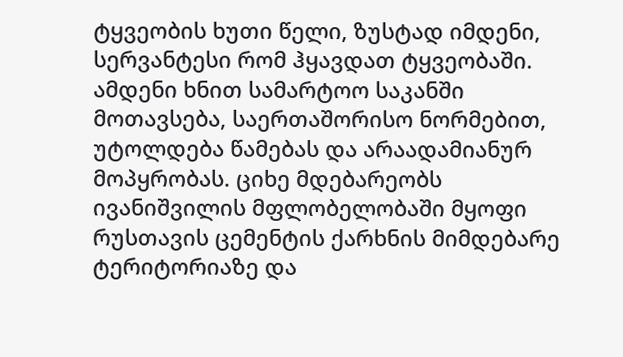ტყვეობის ხუთი წელი, ზუსტად იმდენი, სერვანტესი რომ ჰყავდათ ტყვეობაში. ამდენი ხნით სამარტოო საკანში მოთავსება, საერთაშორისო ნორმებით, უტოლდება წამებას და არაადამიანურ მოპყრობას. ციხე მდებარეობს ივანიშვილის მფლობელობაში მყოფი რუსთავის ცემენტის ქარხნის მიმდებარე ტერიტორიაზე და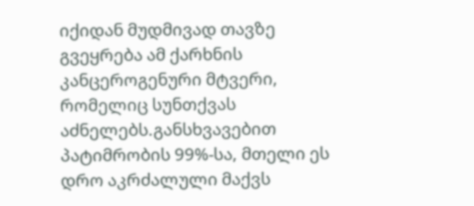იქიდან მუდმივად თავზე გვეყრება ამ ქარხნის კანცეროგენური მტვერი, რომელიც სუნთქვას აძნელებს.განსხვავებით პატიმრობის 99%-სა, მთელი ეს დრო აკრძალული მაქვს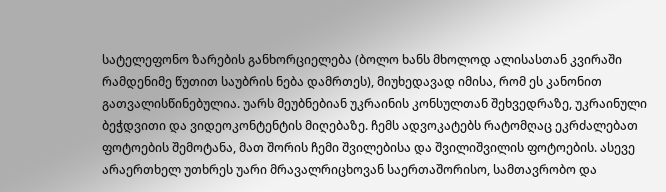სატელეფონო ზარების განხორციელება (ბოლო ხანს მხოლოდ ალისასთან კვირაში რამდენიმე წუთით საუბრის ნება დამრთეს), მიუხედავად იმისა, რომ ეს კანონით გათვალისწინებულია. უარს მეუბნებიან უკრაინის კონსულთან შეხვედრაზე, უკრაინული ბეჭდვითი და ვიდეოკონტენტის მიღებაზე. ჩემს ადვოკატებს რატომღაც ეკრძალებათ ფოტოების შემოტანა, მათ შორის ჩემი შვილებისა და შვილიშვილის ფოტოების. ასევე არაერთხელ უთხრეს უარი მრავალრიცხოვან საერთაშორისო, სამთავრობო და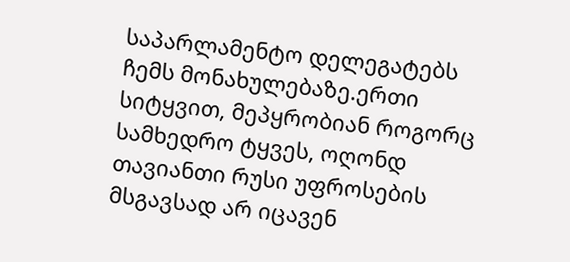საპარლამენტო დელეგატებს ჩემს მონახულებაზე.ერთი სიტყვით, მეპყრობიან როგორც სამხედრო ტყვეს, ოღონდ თავიანთი რუსი უფროსების მსგავსად არ იცავენ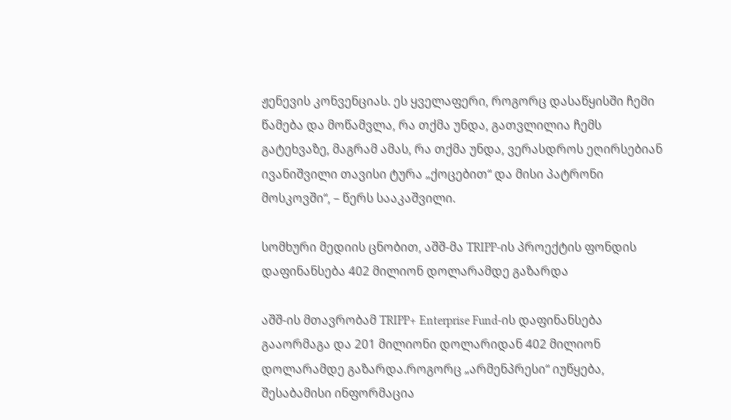ჟენევის კონვენციას. ეს ყველაფერი, როგორც დასაწყისში ჩემი წამება და მოწამვლა, რა თქმა უნდა, გათვლილია ჩემს გატეხვაზე, მაგრამ ამას, რა თქმა უნდა, ვერასდროს ეღირსებიან ივანიშვილი თავისი ტურა „ქოცებით“ და მისი პატრონი მოსკოვში“, – წერს სააკაშვილი.

სომხური მედიის ცნობით, აშშ-მა TRIPP-ის პროექტის ფონდის დაფინანსება 402 მილიონ დოლარამდე გაზარდა

აშშ-ის მთავრობამ TRIPP+ Enterprise Fund-ის დაფინანსება გააორმაგა და 201 მილიონი დოლარიდან 402 მილიონ დოლარამდე გაზარდა.როგორც „არმენპრესი“ იუწყება, შესაბამისი ინფორმაცია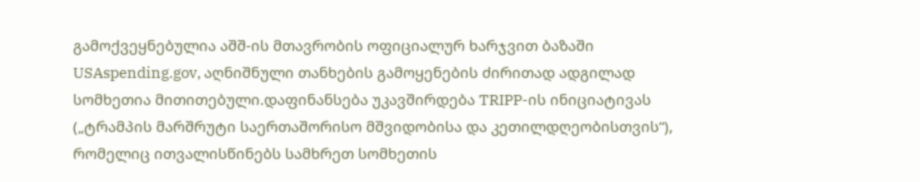გამოქვეყნებულია აშშ-ის მთავრობის ოფიციალურ ხარჯვით ბაზაში USAspending.gov, აღნიშნული თანხების გამოყენების ძირითად ადგილად სომხეთია მითითებული.დაფინანსება უკავშირდება TRIPP-ის ინიციატივას („ტრამპის მარშრუტი საერთაშორისო მშვიდობისა და კეთილდღეობისთვის“), რომელიც ითვალისწინებს სამხრეთ სომხეთის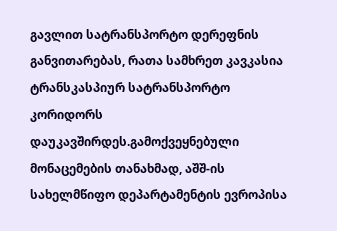გავლით სატრანსპორტო დერეფნის განვითარებას, რათა სამხრეთ კავკასია ტრანსკასპიურ სატრანსპორტო კორიდორს დაუკავშირდეს.გამოქვეყნებული მონაცემების თანახმად, აშშ-ის სახელმწიფო დეპარტამენტის ევროპისა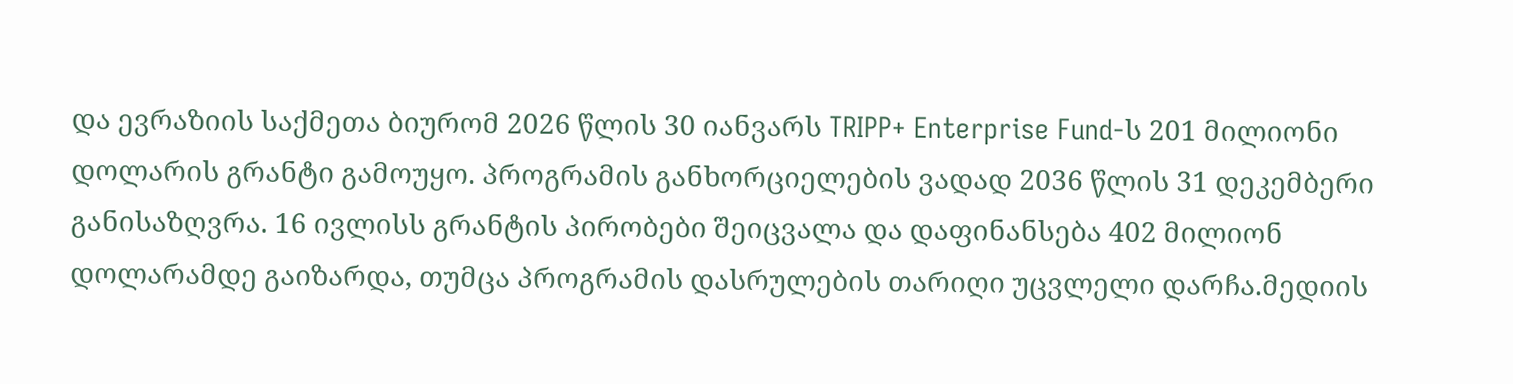და ევრაზიის საქმეთა ბიურომ 2026 წლის 30 იანვარს TRIPP+ Enterprise Fund-ს 201 მილიონი დოლარის გრანტი გამოუყო. პროგრამის განხორციელების ვადად 2036 წლის 31 დეკემბერი განისაზღვრა. 16 ივლისს გრანტის პირობები შეიცვალა და დაფინანსება 402 მილიონ დოლარამდე გაიზარდა, თუმცა პროგრამის დასრულების თარიღი უცვლელი დარჩა.მედიის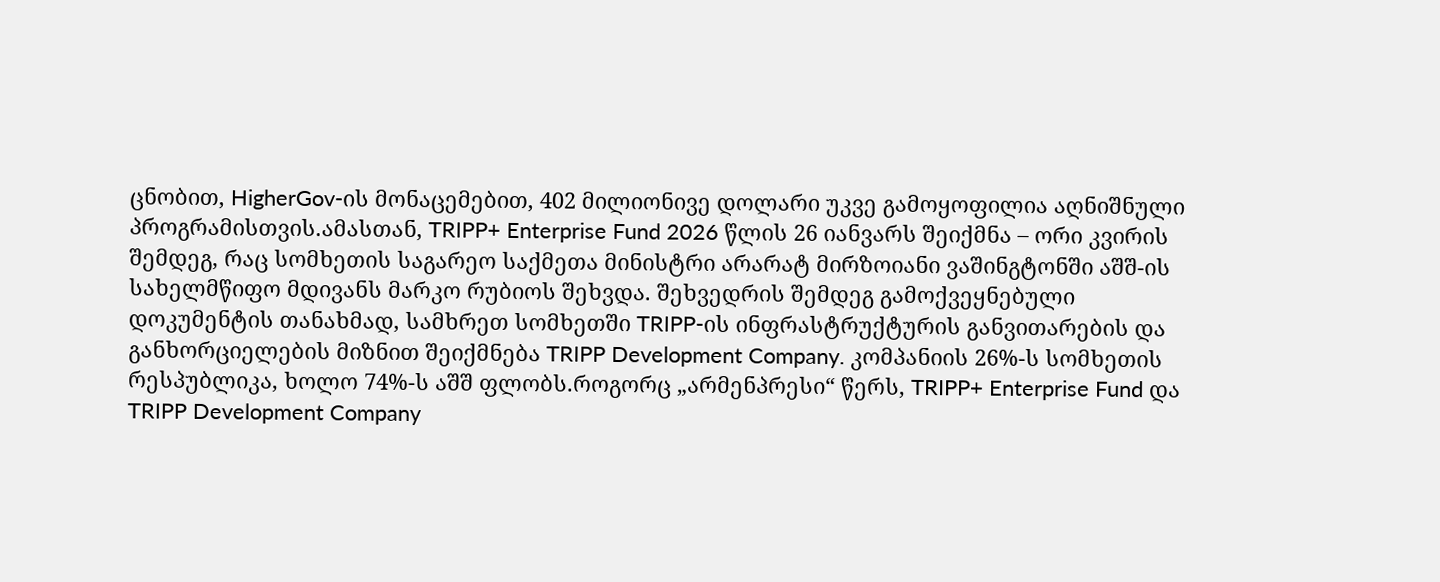ცნობით, HigherGov-ის მონაცემებით, 402 მილიონივე დოლარი უკვე გამოყოფილია აღნიშნული პროგრამისთვის.ამასთან, TRIPP+ Enterprise Fund 2026 წლის 26 იანვარს შეიქმნა – ორი კვირის შემდეგ, რაც სომხეთის საგარეო საქმეთა მინისტრი არარატ მირზოიანი ვაშინგტონში აშშ-ის სახელმწიფო მდივანს მარკო რუბიოს შეხვდა. შეხვედრის შემდეგ გამოქვეყნებული დოკუმენტის თანახმად, სამხრეთ სომხეთში TRIPP-ის ინფრასტრუქტურის განვითარების და განხორციელების მიზნით შეიქმნება TRIPP Development Company. კომპანიის 26%-ს სომხეთის რესპუბლიკა, ხოლო 74%-ს აშშ ფლობს.როგორც „არმენპრესი“ წერს, TRIPP+ Enterprise Fund და TRIPP Development Company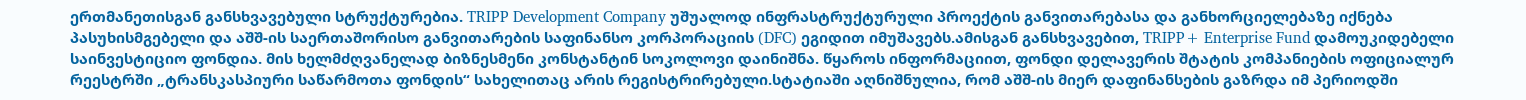ერთმანეთისგან განსხვავებული სტრუქტურებია. TRIPP Development Company უშუალოდ ინფრასტრუქტურული პროექტის განვითარებასა და განხორციელებაზე იქნება პასუხისმგებელი და აშშ-ის საერთაშორისო განვითარების საფინანსო კორპორაციის (DFC) ეგიდით იმუშავებს.ამისგან განსხვავებით, TRIPP+ Enterprise Fund დამოუკიდებელი საინვესტიციო ფონდია. მის ხელმძღვანელად ბიზნესმენი კონსტანტინ სოკოლოვი დაინიშნა. წყაროს ინფორმაციით, ფონდი დელავერის შტატის კომპანიების ოფიციალურ რეესტრში „ტრანსკასპიური საწარმოთა ფონდის“ სახელითაც არის რეგისტრირებული.სტატიაში აღნიშნულია, რომ აშშ-ის მიერ დაფინანსების გაზრდა იმ პერიოდში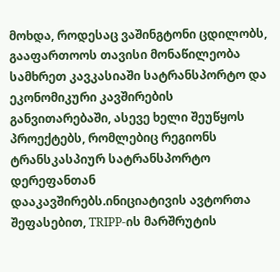მოხდა, როდესაც ვაშინგტონი ცდილობს, გააფართოოს თავისი მონაწილეობა სამხრეთ კავკასიაში სატრანსპორტო და ეკონომიკური კავშირების განვითარებაში, ასევე ხელი შეუწყოს პროექტებს, რომლებიც რეგიონს ტრანსკასპიურ სატრანსპორტო დერეფანთან დააკავშირებს.ინიციატივის ავტორთა შეფასებით, TRIPP-ის მარშრუტის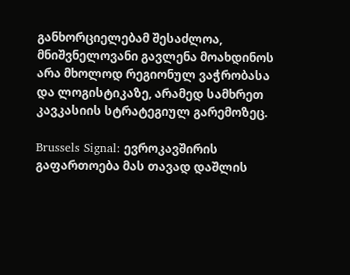განხორციელებამ შესაძლოა, მნიშვნელოვანი გავლენა მოახდინოს არა მხოლოდ რეგიონულ ვაჭრობასა და ლოგისტიკაზე, არამედ სამხრეთ კავკასიის სტრატეგიულ გარემოზეც.

Brussels Signal: ევროკავშირის გაფართოება მას თავად დაშლის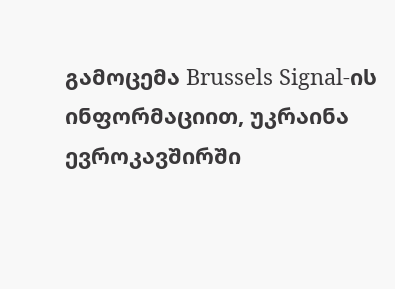გამოცემა Brussels Signal-ის ინფორმაციით, უკრაინა ევროკავშირში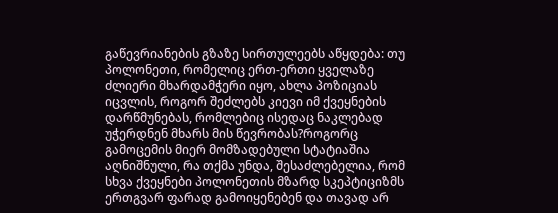გაწევრიანების გზაზე სირთულეებს აწყდება: თუ პოლონეთი, რომელიც ერთ-ერთი ყველაზე ძლიერი მხარდამჭერი იყო, ახლა პოზიციას იცვლის, როგორ შეძლებს კიევი იმ ქვეყნების დარწმუნებას, რომლებიც ისედაც ნაკლებად უჭერდნენ მხარს მის წევრობას?როგორც გამოცემის მიერ მომზადებული სტატიაშია აღნიშნული, რა თქმა უნდა, შესაძლებელია, რომ სხვა ქვეყნები პოლონეთის მზარდ სკეპტიციზმს ერთგვარ ფარად გამოიყენებენ და თავად არ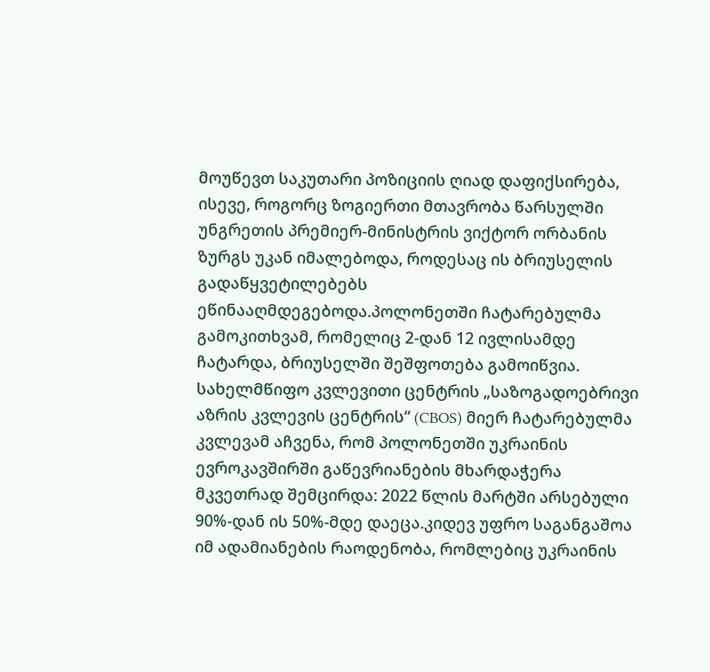მოუწევთ საკუთარი პოზიციის ღიად დაფიქსირება, ისევე, როგორც ზოგიერთი მთავრობა წარსულში უნგრეთის პრემიერ-მინისტრის ვიქტორ ორბანის ზურგს უკან იმალებოდა, როდესაც ის ბრიუსელის გადაწყვეტილებებს ეწინააღმდეგებოდა.პოლონეთში ჩატარებულმა გამოკითხვამ, რომელიც 2-დან 12 ივლისამდე ჩატარდა, ბრიუსელში შეშფოთება გამოიწვია. სახელმწიფო კვლევითი ცენტრის „საზოგადოებრივი აზრის კვლევის ცენტრის“ (CBOS) მიერ ჩატარებულმა კვლევამ აჩვენა, რომ პოლონეთში უკრაინის ევროკავშირში გაწევრიანების მხარდაჭერა მკვეთრად შემცირდა: 2022 წლის მარტში არსებული 90%-დან ის 50%-მდე დაეცა.კიდევ უფრო საგანგაშოა იმ ადამიანების რაოდენობა, რომლებიც უკრაინის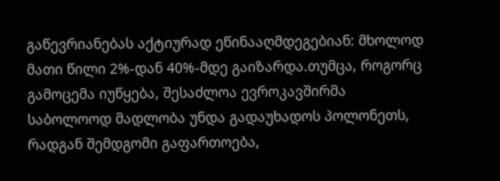გაწევრიანებას აქტიურად ეწინააღმდეგებიან: მხოლოდ მათი წილი 2%-დან 40%-მდე გაიზარდა.თუმცა, როგორც გამოცემა იუწყება, შესაძლოა ევროკავშირმა საბოლოოდ მადლობა უნდა გადაუხადოს პოლონეთს, რადგან შემდგომი გაფართოება,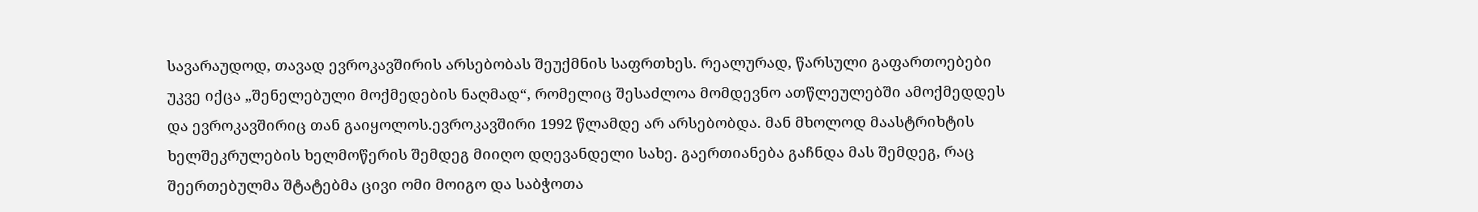სავარაუდოდ, თავად ევროკავშირის არსებობას შეუქმნის საფრთხეს. რეალურად, წარსული გაფართოებები უკვე იქცა „შენელებული მოქმედების ნაღმად“, რომელიც შესაძლოა მომდევნო ათწლეულებში ამოქმედდეს და ევროკავშირიც თან გაიყოლოს.ევროკავშირი 1992 წლამდე არ არსებობდა. მან მხოლოდ მაასტრიხტის ხელშეკრულების ხელმოწერის შემდეგ მიიღო დღევანდელი სახე. გაერთიანება გაჩნდა მას შემდეგ, რაც შეერთებულმა შტატებმა ცივი ომი მოიგო და საბჭოთა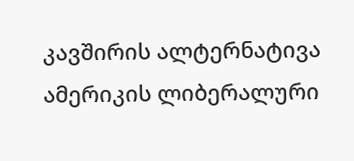კავშირის ალტერნატივა ამერიკის ლიბერალური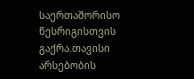საერთაშორისო წესრიგისთვის გაქრა.თავისი არსებობის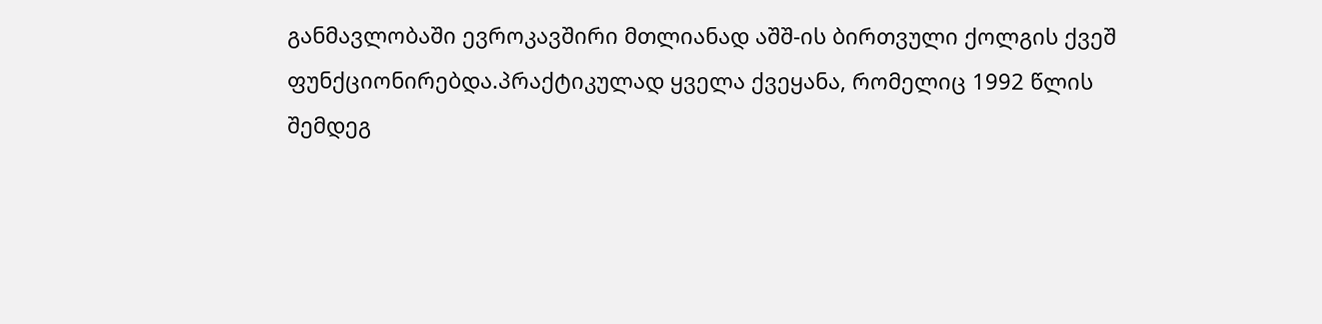განმავლობაში ევროკავშირი მთლიანად აშშ-ის ბირთვული ქოლგის ქვეშ ფუნქციონირებდა.პრაქტიკულად ყველა ქვეყანა, რომელიც 1992 წლის შემდეგ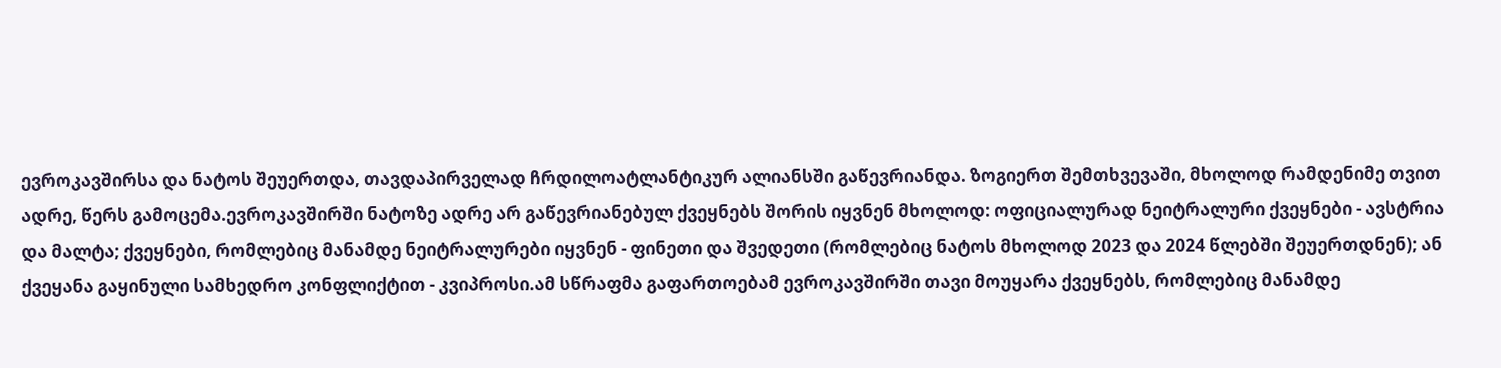ევროკავშირსა და ნატოს შეუერთდა, თავდაპირველად ჩრდილოატლანტიკურ ალიანსში გაწევრიანდა. ზოგიერთ შემთხვევაში, მხოლოდ რამდენიმე თვით ადრე, წერს გამოცემა.ევროკავშირში ნატოზე ადრე არ გაწევრიანებულ ქვეყნებს შორის იყვნენ მხოლოდ: ოფიციალურად ნეიტრალური ქვეყნები - ავსტრია და მალტა; ქვეყნები, რომლებიც მანამდე ნეიტრალურები იყვნენ - ფინეთი და შვედეთი (რომლებიც ნატოს მხოლოდ 2023 და 2024 წლებში შეუერთდნენ); ან ქვეყანა გაყინული სამხედრო კონფლიქტით - კვიპროსი.ამ სწრაფმა გაფართოებამ ევროკავშირში თავი მოუყარა ქვეყნებს, რომლებიც მანამდე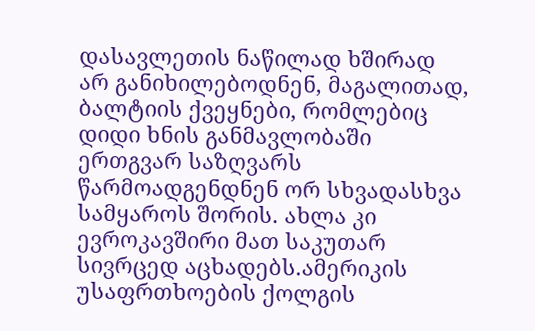დასავლეთის ნაწილად ხშირად არ განიხილებოდნენ, მაგალითად, ბალტიის ქვეყნები, რომლებიც დიდი ხნის განმავლობაში ერთგვარ საზღვარს წარმოადგენდნენ ორ სხვადასხვა სამყაროს შორის. ახლა კი ევროკავშირი მათ საკუთარ სივრცედ აცხადებს.ამერიკის უსაფრთხოების ქოლგის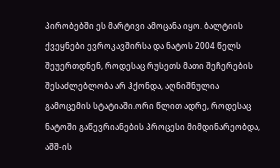პირობებში ეს მარტივი ამოცანა იყო. ბალტიის ქვეყნები ევროკავშირსა და ნატოს 2004 წელს შეუერთდნენ, როდესაც რუსეთს მათი შეჩერების შესაძლებლობა არ ჰქონდა, აღნიშნულია გამოცემის სტატიაში.ორი წლით ადრე, როდესაც ნატოში გაწევრიანების პროცესი მიმდინარეობდა, აშშ-ის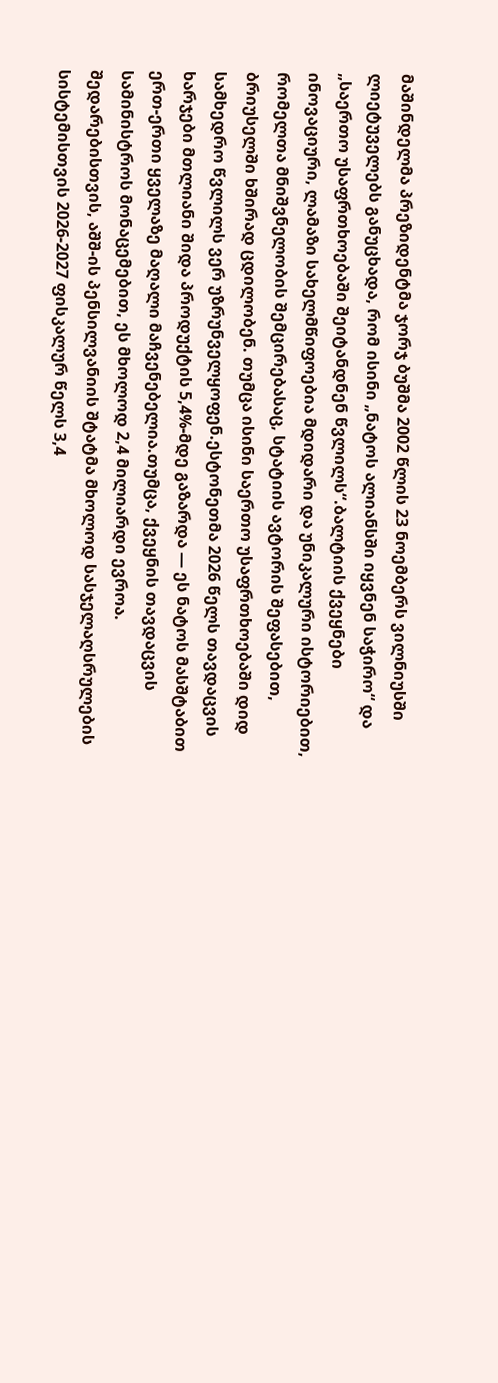მაშინდელმა პრეზიდენტმა ჯორჯ ბუშმა 2002 წლის 23 ნოემბერს ვილნიუსში ლიეტუველებს განუცხადა, რომ ისინი „ნატოს ალიანსში იყვნენ საჭირო“ და „საერთო უსაფრთხოებაში შეიტანდნენ წვლილს“.ბალტიის ქვეყნები ინოვაციური, ლამაზი სახელმწიფოებია მდიდარი და უნიკალური ისტორიებით, რომელთა მნიშვნელობის შემცირებასაც, სტატიის ავტორის შეფასებით, ბრიუსელში ხშირად ცდილობენ. თუმცა ისინი საერთო უსაფრთხოებაში დიდ სამხედრო წვლილს ვერ უზრუნველყოფენ.ესტონეთმა 2026 წელს თავდაცვის ხარჯები მთლიანი შიდა პროდუქტის 5,4%-მდე გაზარდა — ეს ნატოს მასშტაბით ერთ-ერთი ყველაზე მაღალი მაჩვენებელია.თუმცა, ქვეყნის თავდაცვის სამინისტროს მონაცემებით, ეს მხოლოდ 2,4 მილიარდი ევროა. შედარებისთვის, აშშ-ის პენსილვანიის შტატმა მხოლოდ სასჯელაღსრულების სისტემისთვის 2026-2027 ფისკალურ წელს 3,4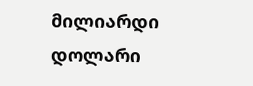მილიარდი დოლარი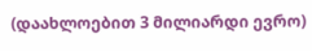(დაახლოებით 3 მილიარდი ევრო)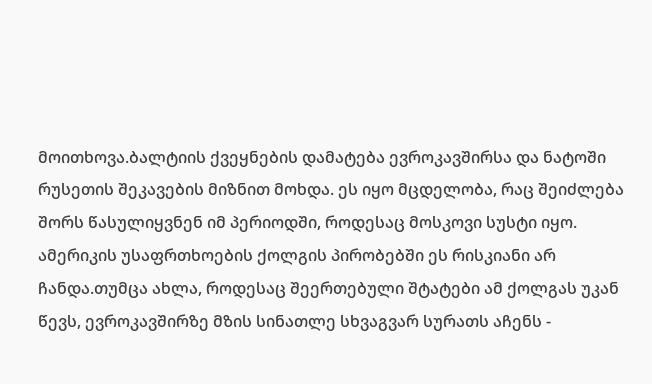მოითხოვა.ბალტიის ქვეყნების დამატება ევროკავშირსა და ნატოში რუსეთის შეკავების მიზნით მოხდა. ეს იყო მცდელობა, რაც შეიძლება შორს წასულიყვნენ იმ პერიოდში, როდესაც მოსკოვი სუსტი იყო. ამერიკის უსაფრთხოების ქოლგის პირობებში ეს რისკიანი არ ჩანდა.თუმცა ახლა, როდესაც შეერთებული შტატები ამ ქოლგას უკან წევს, ევროკავშირზე მზის სინათლე სხვაგვარ სურათს აჩენს -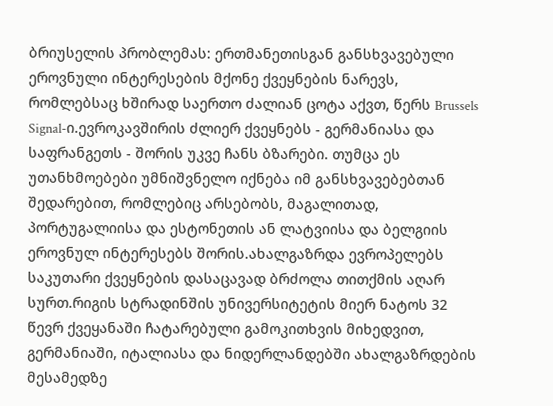ბრიუსელის პრობლემას: ერთმანეთისგან განსხვავებული ეროვნული ინტერესების მქონე ქვეყნების ნარევს, რომლებსაც ხშირად საერთო ძალიან ცოტა აქვთ, წერს Brussels Signal-ი.ევროკავშირის ძლიერ ქვეყნებს - გერმანიასა და საფრანგეთს - შორის უკვე ჩანს ბზარები. თუმცა ეს უთანხმოებები უმნიშვნელო იქნება იმ განსხვავებებთან შედარებით, რომლებიც არსებობს, მაგალითად, პორტუგალიისა და ესტონეთის ან ლატვიისა და ბელგიის ეროვნულ ინტერესებს შორის.ახალგაზრდა ევროპელებს საკუთარი ქვეყნების დასაცავად ბრძოლა თითქმის აღარ სურთ.რიგის სტრადინშის უნივერსიტეტის მიერ ნატოს 32 წევრ ქვეყანაში ჩატარებული გამოკითხვის მიხედვით, გერმანიაში, იტალიასა და ნიდერლანდებში ახალგაზრდების მესამედზე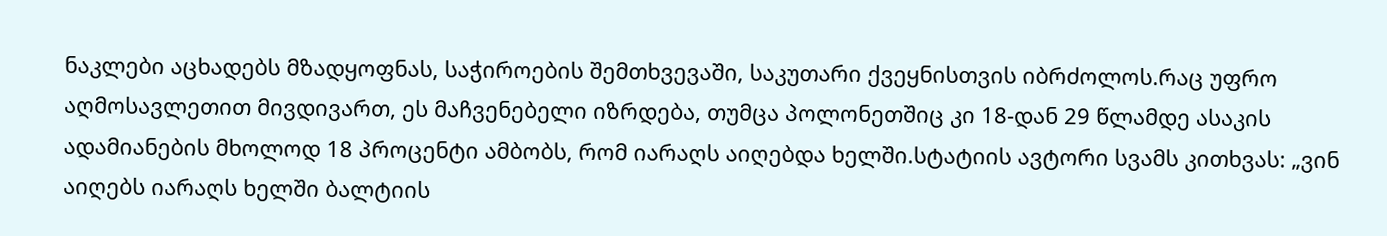ნაკლები აცხადებს მზადყოფნას, საჭიროების შემთხვევაში, საკუთარი ქვეყნისთვის იბრძოლოს.რაც უფრო აღმოსავლეთით მივდივართ, ეს მაჩვენებელი იზრდება, თუმცა პოლონეთშიც კი 18-დან 29 წლამდე ასაკის ადამიანების მხოლოდ 18 პროცენტი ამბობს, რომ იარაღს აიღებდა ხელში.სტატიის ავტორი სვამს კითხვას: „ვინ აიღებს იარაღს ხელში ბალტიის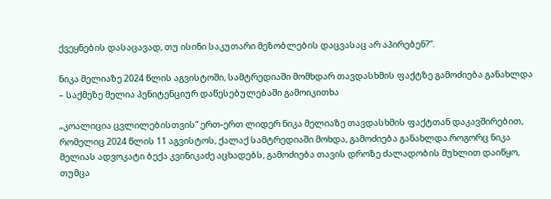ქვეყნების დასაცავად, თუ ისინი საკუთარი მეზობლების დაცვასაც არ აპირებენ?“.

ნიკა მელიაზე 2024 წლის აგვისტოში, სამტრედიაში მომხდარ თავდასხმის ფაქტზე გამოძიება განახლდა – საქმეზე მელია პენიტენციურ დაწესებულებაში გამოიკითხა

„კოალიცია ცვლილებისთვის“ ერთ-ერთ ლიდერ ნიკა მელიაზე თავდასხმის ფაქტთან დაკავშირებით, რომელიც 2024 წლის 11 აგვისტოს, ქალაქ სამტრედიაში მოხდა, გამოძიება განახლდა.როგორც ნიკა მელიას ადვოკატი ბექა კვინიკაძე აცხადებს, გამოძიება თავის დროზე ძალადობის მუხლით დაიწყო, თუმცა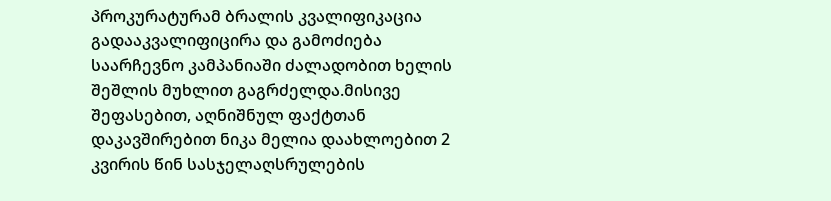პროკურატურამ ბრალის კვალიფიკაცია გადააკვალიფიცირა და გამოძიება საარჩევნო კამპანიაში ძალადობით ხელის შეშლის მუხლით გაგრძელდა.მისივე შეფასებით, აღნიშნულ ფაქტთან დაკავშირებით ნიკა მელია დაახლოებით 2 კვირის წინ სასჯელაღსრულების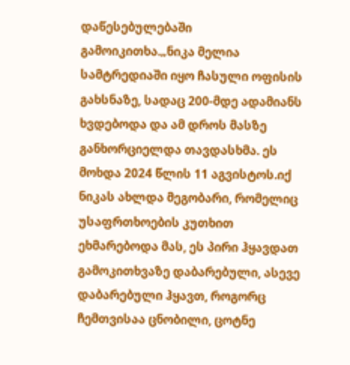დაწესებულებაში გამოიკითხა.„ნიკა მელია სამტრედიაში იყო ჩასული ოფისის გახსნაზე, სადაც 200-მდე ადამიანს ხვდებოდა და ამ დროს მასზე განხორციელდა თავდასხმა. ეს მოხდა 2024 წლის 11 აგვისტოს.იქ ნიკას ახლდა მეგობარი, რომელიც უსაფრთხოების კუთხით ეხმარებოდა მას, ეს პირი ჰყავდათ გამოკითხვაზე დაბარებული, ასევე დაბარებული ჰყავთ, როგორც ჩემთვისაა ცნობილი, ცოტნე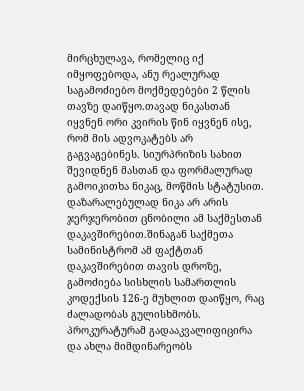მირცხულავა, რომელიც იქ იმყოფებოდა, ანუ რეალურად საგამოძიებო მოქმედებები 2 წლის თავზე დაიწყო.თავად ნიკასთან იყვნენ ორი კვირის წინ იყვნენ ისე, რომ მის ადვოკატებს არ გაგვაგებინეს. სიურპრიზის სახით შევიდნენ მასთან და ფორმალურად გამოიკითხა ნიკაც, მოწმის სტატუსით. დაზარალებულად ნიკა არ არის ჯერჯერობით ცნობილი ამ საქმესთან დაკავშირებით.შინაგან საქმეთა სამინისტრომ ამ ფაქტთან დაკავშირებით თავის დროზე, გამოძიება სისხლის სამართლის კოდექსის 126-ე მუხლით დაიწყო, რაც ძალადობას გულისხმობს. პროკურატურამ გადააკვალიფიცირა და ახლა მიმდინარეობს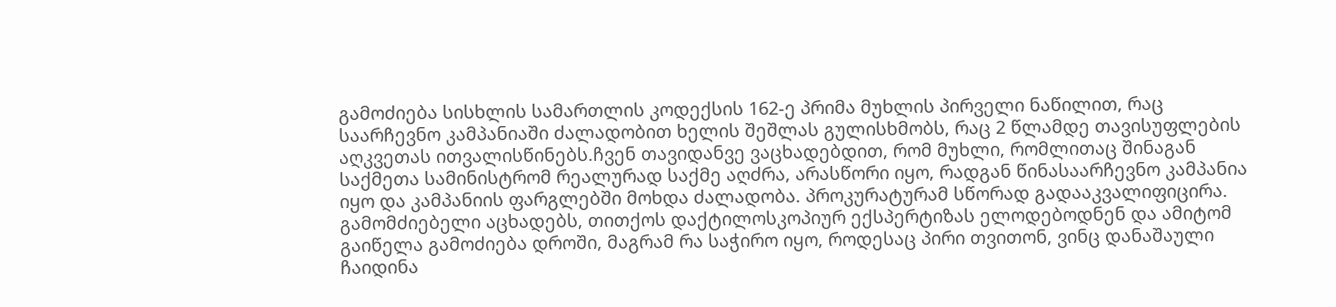გამოძიება სისხლის სამართლის კოდექსის 162-ე პრიმა მუხლის პირველი ნაწილით, რაც საარჩევნო კამპანიაში ძალადობით ხელის შეშლას გულისხმობს, რაც 2 წლამდე თავისუფლების აღკვეთას ითვალისწინებს.ჩვენ თავიდანვე ვაცხადებდით, რომ მუხლი, რომლითაც შინაგან საქმეთა სამინისტრომ რეალურად საქმე აღძრა, არასწორი იყო, რადგან წინასაარჩევნო კამპანია იყო და კამპანიის ფარგლებში მოხდა ძალადობა. პროკურატურამ სწორად გადააკვალიფიცირა. გამომძიებელი აცხადებს, თითქოს დაქტილოსკოპიურ ექსპერტიზას ელოდებოდნენ და ამიტომ გაიწელა გამოძიება დროში, მაგრამ რა საჭირო იყო, როდესაც პირი თვითონ, ვინც დანაშაული ჩაიდინა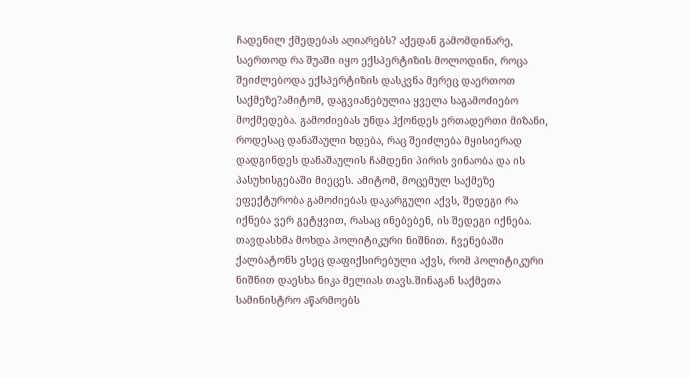ჩადენილ ქმედებას აღიარებს? აქედან გამომდინარე, საერთოდ რა შუაში იყო ექსპერტიზის მოლოდინი, როცა შეიძლებოდა ექსპერტიზის დასკვნა მერეც დაერთოთ საქმეზე?ამიტომ, დაგვიანებულია ყველა საგამოძიებო მოქმედება. გამოძიებას უნდა ჰქონდეს ერთადერთი მიზანი, როდესაც დანაშაული ხდება, რაც შეიძლება მყისიერად დადგინდეს დანაშაულის ჩამდენი პირის ვინაობა და ის პასუხისგებაში მიეცეს. ამიტომ, მოცემულ საქმეზე ეფექტურობა გამოძიებას დაკარგული აქვს, შედეგი რა იქნება ვერ გეტყვით, რასაც ინებებენ, ის შედეგი იქნება. თავდასხმა მოხდა პოლიტიკური ნიშნით. ჩვენებაში ქალბატონს ესეც დაფიქსირებული აქვს, რომ პოლიტიკური ნიშნით დაესხა ნიკა მელიას თავს.შინაგან საქმეთა სამინისტრო აწარმოებს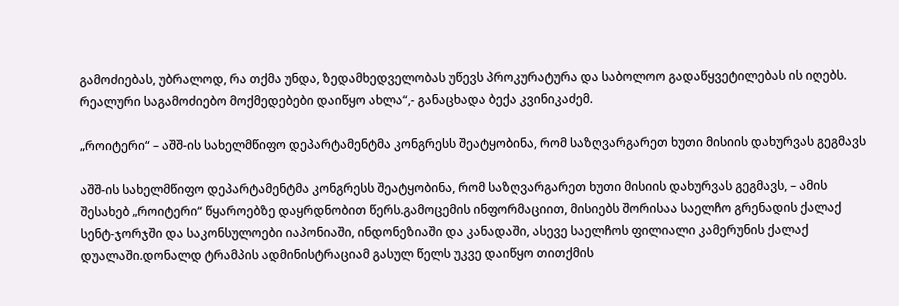გამოძიებას, უბრალოდ, რა თქმა უნდა, ზედამხედველობას უწევს პროკურატურა და საბოლოო გადაწყვეტილებას ის იღებს. რეალური საგამოძიებო მოქმედებები დაიწყო ახლა“,- განაცხადა ბექა კვინიკაძემ.

„როიტერი“ – აშშ-ის სახელმწიფო დეპარტამენტმა კონგრესს შეატყობინა, რომ საზღვარგარეთ ხუთი მისიის დახურვას გეგმავს

აშშ-ის სახელმწიფო დეპარტამენტმა კონგრესს შეატყობინა, რომ საზღვარგარეთ ხუთი მისიის დახურვას გეგმავს, – ამის შესახებ „როიტერი“ წყაროებზე დაყრდნობით წერს.გამოცემის ინფორმაციით, მისიებს შორისაა საელჩო გრენადის ქალაქ სენტ-ჯორჯში და საკონსულოები იაპონიაში, ინდონეზიაში და კანადაში, ასევე საელჩოს ფილიალი კამერუნის ქალაქ დუალაში.დონალდ ტრამპის ადმინისტრაციამ გასულ წელს უკვე დაიწყო თითქმის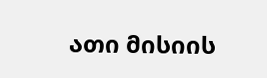ათი მისიის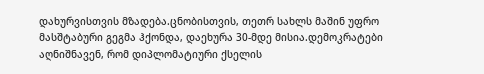დახურვისთვის მზადება.ცნობისთვის, თეთრ სახლს მაშინ უფრო მასშტაბური გეგმა ჰქონდა, დაეხურა 30-მდე მისია.დემოკრატები აღნიშნავენ, რომ დიპლომატიური ქსელის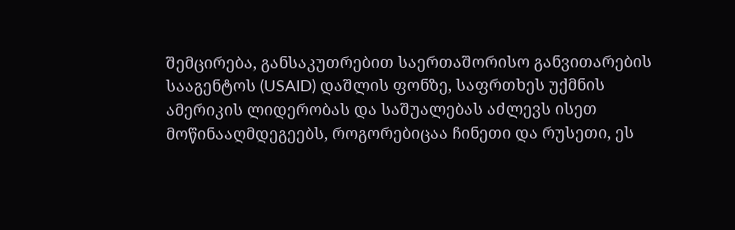შემცირება, განსაკუთრებით საერთაშორისო განვითარების სააგენტოს (USAID) დაშლის ფონზე, საფრთხეს უქმნის ამერიკის ლიდერობას და საშუალებას აძლევს ისეთ მოწინააღმდეგეებს, როგორებიცაა ჩინეთი და რუსეთი, ეს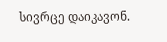სივრცე დაიკავონ.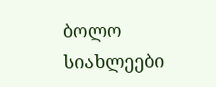ბოლო სიახლეები